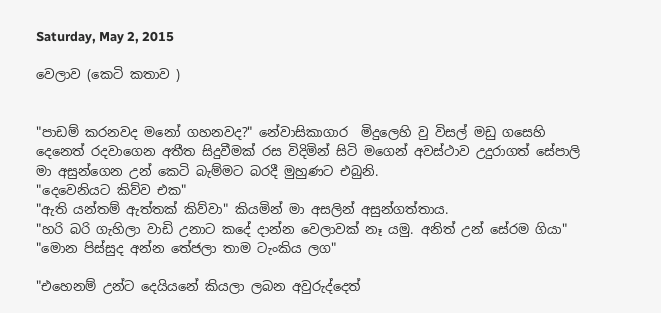Saturday, May 2, 2015

වෙලාව (කෙටි කතාව )


"පාඩම් කරනවද මනෝ ගහනවද?" නේවාසිකාගාර  මිදුලෙහි වු විසල් මඩු ගසෙහි දෙනෙත් රදවාගෙන අතීත සිදුවීමක් රස විදිමින් සිටි මගෙන් අවස්ථාව උදුරාගත් සේපාලි මා අසුන්ගෙන උන් කෙටි බැම්මට බරදී මුහුණට එබුනි.
"දෙවෙනියට කිව්ව එක"
"ඇති යන්තම් ඇත්තක් කිව්වා" කියමින් මා අසලින් අසුන්ගත්තාය.
"හරි බරි ගැහිලා වාඩි උනාට කදේ දාන්න වෙලාවක් නෑ යමු. අනිත් උන් සේරම ගියා"
"මොන පිස්සුද අන්න තේජලා තාම ටැංකිය ලග"

"එහෙනම් උන්ට දෙයියනේ කියලා ලබන අවුරුද්දෙත්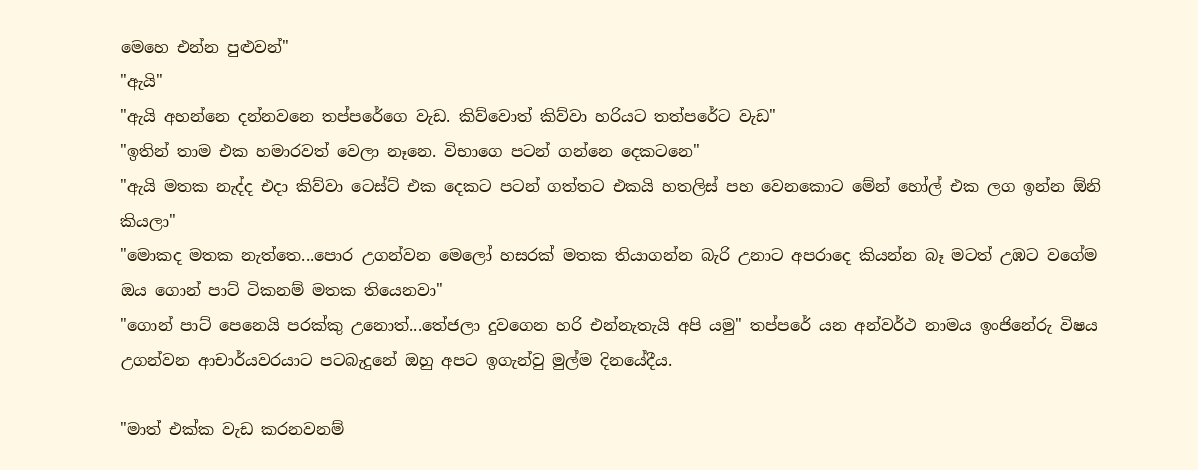මෙහෙ එන්න පුළුවන්"
"ඇයි"
"ඇයි අහන්නෙ දන්නවනෙ තප්පරේගෙ වැඩ. කිව්වොත් කිව්වා හරියට තත්පරේට වැඩ"
"ඉතින් තාම එක හමාරවත් වෙලා නෑනෙ. විභාගෙ පටන් ගන්නෙ දෙකටනෙ"
"ඇයි මතක නැද්ද එදා කිව්වා ටෙස්ට් එක දෙකට පටන් ගත්තට එකයි හතලිස් පහ වෙනකොට මේන් හෝල් එක ලග ඉන්න ඕනි කියලා"
"මොකද මතක නැත්තෙ...පොර උගන්වන මෙලෝ හසරක් මතක තියාගන්න බැරි උනාට අපරාදෙ කියන්න බෑ මටත් උඹට වගේම ඔය ගොන් පාට් ටිකනම් මතක තියෙනවා"
"ගොන් පාට් පෙනෙයි පරක්කු උනොත්...තේජලා දුවගෙන හරි එන්නැතැයි අපි යමු" තප්පරේ යන අන්වර්ථ නාමය ඉංජිනේරු විෂය උගන්වන ආචාර්යවරයාට පටබැදුනේ ඔහු අපට ඉගැන්වු මුල්ම දිනයේදීය.

"මාත් එක්ක වැඩ කරනවනම්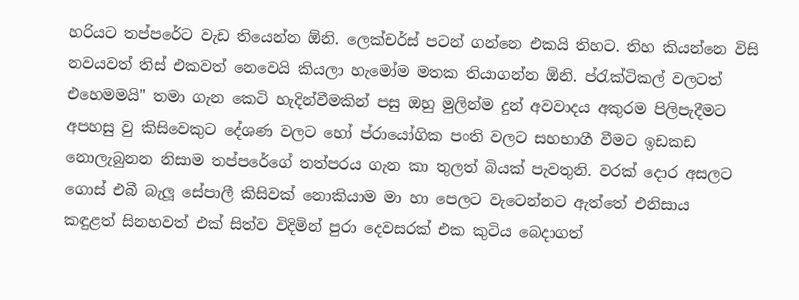හරියට තප්පරේට වැඩ තියෙන්න ඕනි. ලෙක්චර්ස් පටන් ගන්නෙ එකයි තිහට. තිහ කියන්නෙ විසි නවයවත් තිස් එකවත් නෙවෙයි කියලා හැමෝම මතක තියාගන්න ඕනි. ප්රැක්ටිකල් වලටත් එහෙමමයි" තමා ගැන කෙටි හැදින්වීමකින් පසු ඔහු මුලින්ම දුන් අවවාදය අකුරම පිලිපැදීමට අපහසු වු කිසිවෙකුට දේශණ වලට හෝ ප්රායෝගික පංති වලට සහභාගී වීමට ඉඩකඩ නොලැබුනන නිසාම තප්පරේගේ තත්පරය ගැන කා තුලත් බියක් පැවතුනි. වරක් දොර අසලට ගොස් එබී බැලූ සේපාලී කිසිවක් නොකියාම මා හා පෙලට වැටෙන්නට ඇත්තේ එනිසාය
කඳුළත් සිනහවත් එක් සිත්ව විදිමින් පුරා දෙවසරක් එක කුටිය බෙදාගත්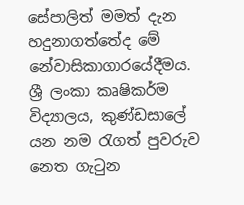සේපාලිත් මමත් දැන හදුනාගත්තේද මේ නේවාසිකාගාරයේදීමය. ශ්‍රී ලංකා කෘෂිකර්ම විද්‍යාලය, කුණ්ඩසාලේ යන නම රැගත් පුවරුව නෙත ගැටුන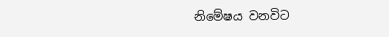නිමේෂය වනවිට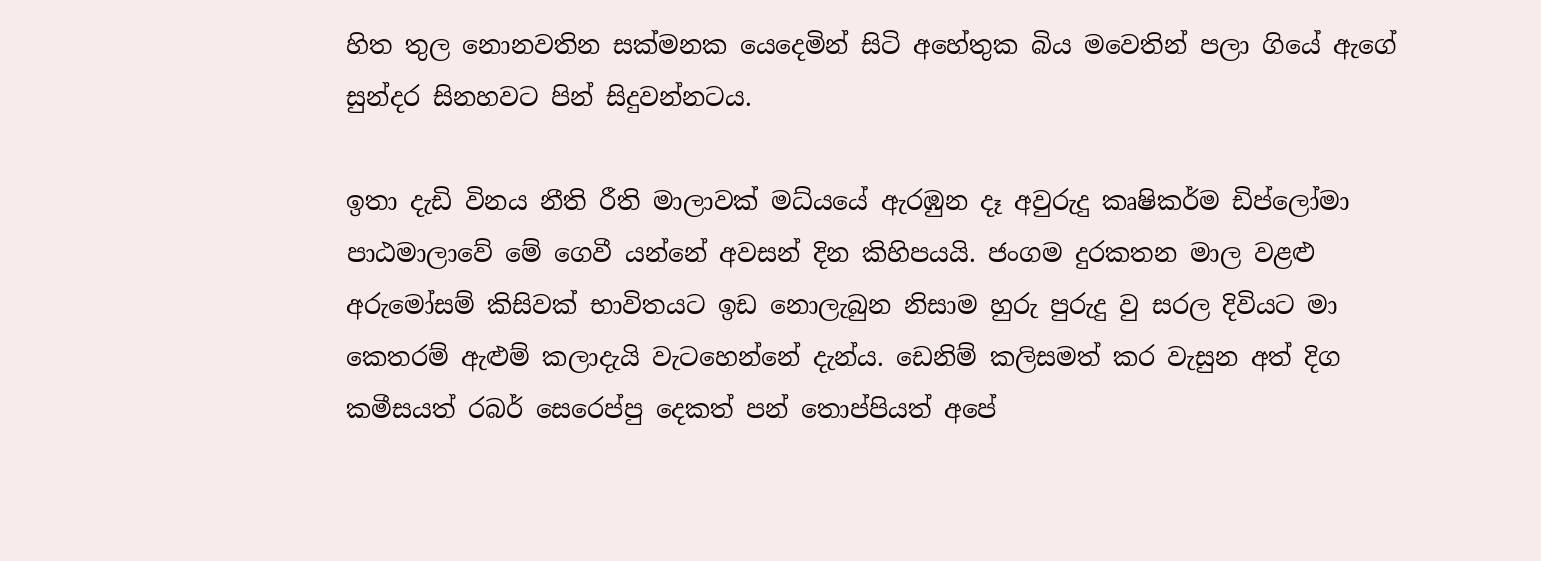හිත තුල නොනවතින සක්මනක යෙදෙමින් සිටි අහේතුක බිය මවෙතින් පලා ගියේ ඇගේ සුන්දර සිනහවට පින් සිදුවන්නටය.

ඉතා දැඩි විනය නීති රීති මාලාවක් මධ්යයේ ඇරඹුන දෑ අවුරුදු කෘෂිකර්ම ඩිප්ලෝමා පාඨමාලාවේ මේ ගෙවී යන්නේ අවසන් දින කිහිපයයි. ජංගම දුරකතන මාල වළළු අරුමෝසම් කිසිවක් භාවිතයට ඉඩ නොලැබුන නිසාම හුරු පුරුදු වු සරල දිවියට මා කෙතරම් ඇළුම් කලාදැයි වැටහෙන්නේ දැන්ය. ඩෙනිම් කලිසමත් කර වැසුන අත් දිග කමීසයත් රබර් සෙරෙප්පු දෙකත් පන් තොප්පියත් අපේ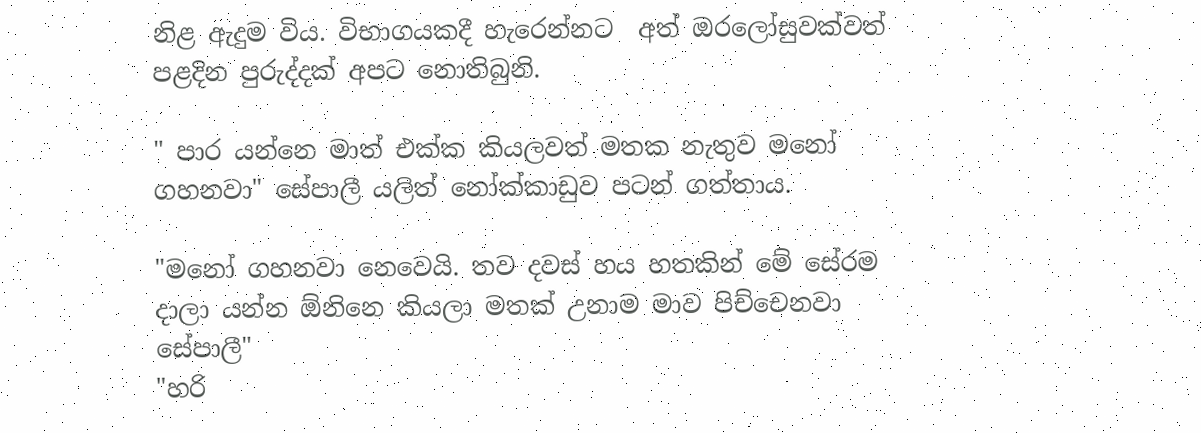නිළ ඇදුම විය. විභාගයකදී හැරෙන්නට  අත් ඔරලෝසුවක්වත් පළදින පුරුද්දක් අපට නොතිබුනි.

" පාර යන්නෙ මාත් එක්ක කියලවත් මතක නැතුව මනෝ ගහනවා" සේපාලී යලිත් නෝක්කාඩුව පටන් ගත්තාය.

"මනෝ ගහනවා නෙවෙයි. තව දවස් හය හතකින් මේ සේරම දාලා යන්න ඕනිනෙ කියලා මතක් උනාම මාව පිච්චෙනවා සේපාලී"
"හරි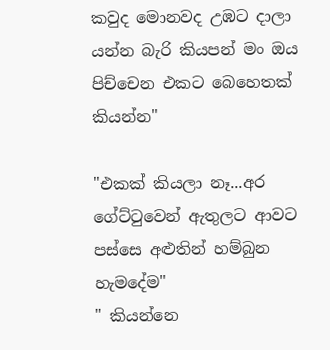කවුද මොනවද උඹට දාලා යන්න බැරි කියපන් මං ඔය පිච්චෙන එකට බෙහෙතක් කියන්න"

"එකක් කියලා නෑ...අර ගේට්ටුවෙන් ඇතුලට ආවට පස්සෙ අළුතින් හම්බුන හැමදේම"
" කියන්නෙ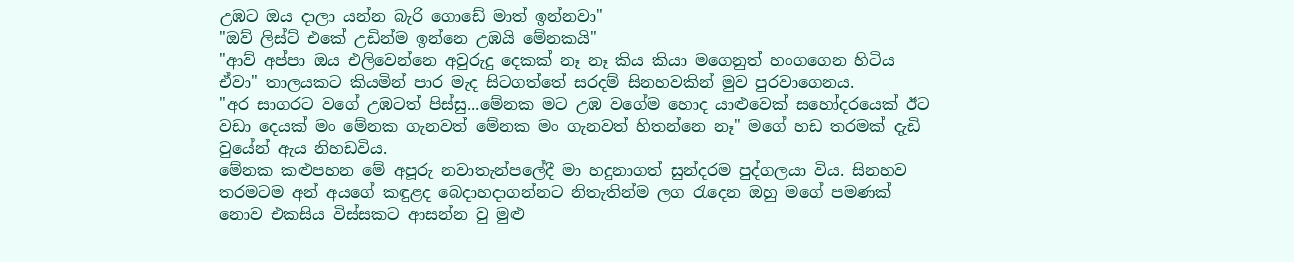උඹට ඔය දාලා යන්න බැරි ගොඩේ මාත් ඉන්නවා"
"ඔව් ලිස්ට් එකේ උඩින්ම ඉන්නෙ උඹයි මේනකයි"
"ආව් අප්පා ඔය එලිවෙන්නෙ අවුරුදු දෙකක් නෑ නෑ කිය කියා මගෙනුත් හංගගෙන හිටිය ඒවා" තාලයකට කියමින් පාර මැද සිටගත්තේ සරදම් සිනහවකින් මුව පුරවාගෙනය.
"අර සාගරට වගේ උඹටත් පිස්සු...මේනක මට උඹ වගේම හොද යාළුවෙක් සහෝදරයෙක් ඊට වඩා දෙයක් මං මේනක ගැනවත් මේනක මං ගැනවත් හිතන්නෙ නෑ" මගේ හඩ තරමක් දැඩි වුයේන් ඇය නිහඩවිය.
මේනක කළුපහන මේ අපූරු නවාතැන්පලේදී මා හදුනාගත් සුන්දරම පුද්ගලයා විය. සිනහව තරමටම අන් අයගේ කඳුළද බෙදාහදාගන්නට නිතැතින්ම ලග රැදෙන ඔහු මගේ පමණක් නොව එකසිය විස්සකට ආසන්න වු මුළු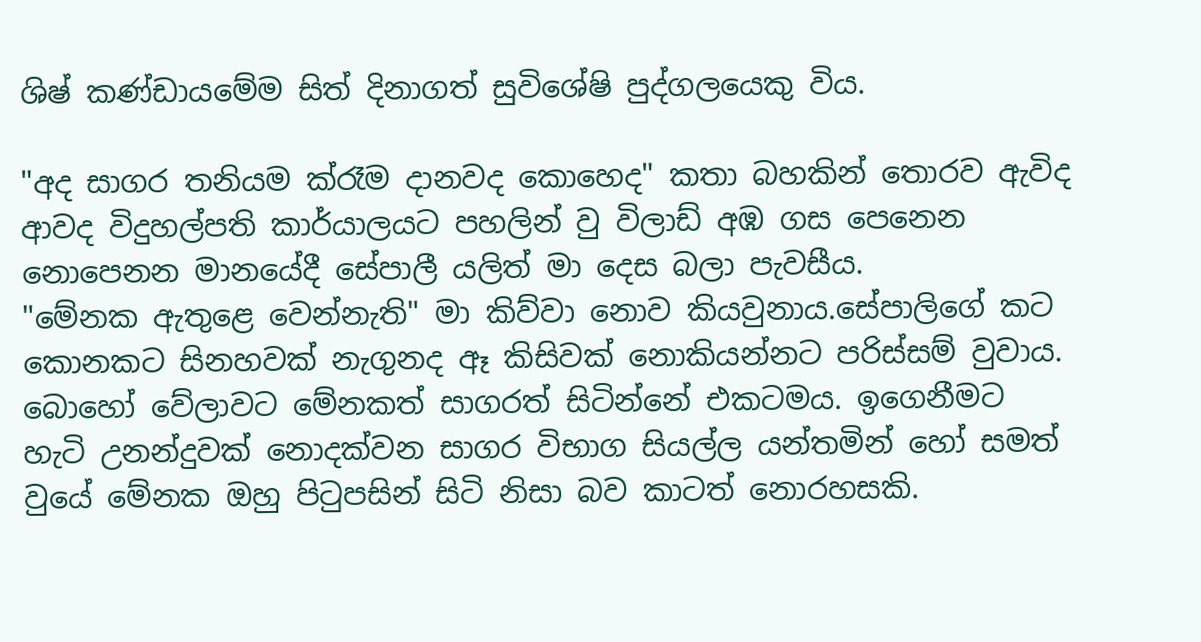ශිෂ් කණ්ඩායමේම සිත් දිනාගත් සුවිශේෂි පුද්ගලයෙකු විය.

"අද සාගර තනියම ක්රෑම දානවද කොහෙද" කතා බහකින් තොරව ඇවිද ආවද විදුහල්පති කාර්යාලයට පහලින් වු විලාඩ් අඹ ගස පෙනෙන නොපෙනන මානයේදී සේපාලී යලිත් මා දෙස බලා පැවසීය.
"මේනක ඇතුළෙ වෙන්නැති" මා කිව්වා නොව කියවුනාය.සේපාලිගේ කට කොනකට සිනහවක් නැගුනද ඈ කිසිවක් නොකියන්නට පරිස්සම් වුවාය. බොහෝ වේලාවට මේනකත් සාගරත් සිටින්නේ එකටමය. ඉගෙනීමට හැටි උනන්දුවක් නොදක්වන සාගර විභාග සියල්ල යන්තමින් හෝ සමත් වුයේ මේනක ඔහු පිටුපසින් සිටි නිසා බව කාටත් නොරහසකි.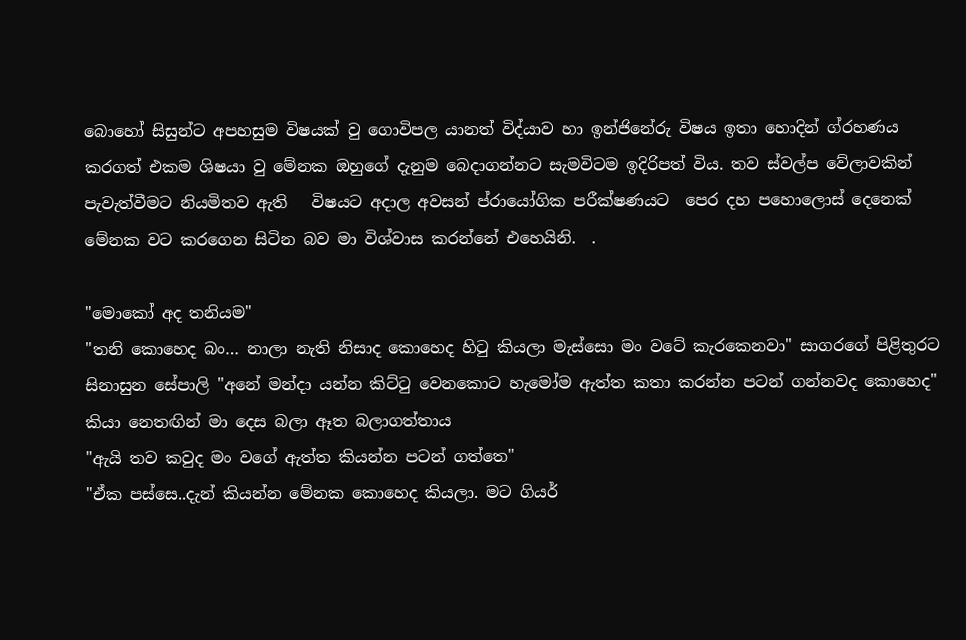බොහෝ සිසුන්ට අපහසුම විෂයක් වු ගොවිපල යානත් විද්යාව හා ඉන්ජිනේරු විෂය ඉතා හොදින් ග්රහණය කරගත් එකම ශිෂයා වු මේනක ඔහුගේ දැනුම බෙදාගන්නට සැමවිටම ඉදිරිපත් විය. තව ස්වල්ප වේලාවකින් පැවැත්වීමට නියමිතව ඇති   විෂයට අදාල අවසන් ප්රායෝගික පරීක්ෂණයට  පෙර දහ පහොලොස් දෙනෙක් මේනක වට කරගෙන සිටින බව මා විශ්වාස කරන්නේ එහෙයිනි.  .

"මොකෝ අද තනියම"
"තනි කොහෙද බං… නාලා නැති නිසාද කොහෙද හිටු කියලා මැස්සො මං වටේ කැරකෙනවා" සාගරගේ පිළිතුරට සිනාසුන සේපාලි "අනේ මන්දා යන්න කිට්ටු වෙනකොට හැමෝම ඇත්ත කතා කරන්න පටන් ගන්නවද කොහෙද" කියා නෙතඟින් මා දෙස බලා ඈත බලාගත්තාය
"ඇයි තව කවුද මං වගේ ඇත්ත කියන්න පටන් ගත්තෙ"
"ඒක පස්සෙ..දැන් කියන්න මේනක කොහෙද කියලා. මට ගියර්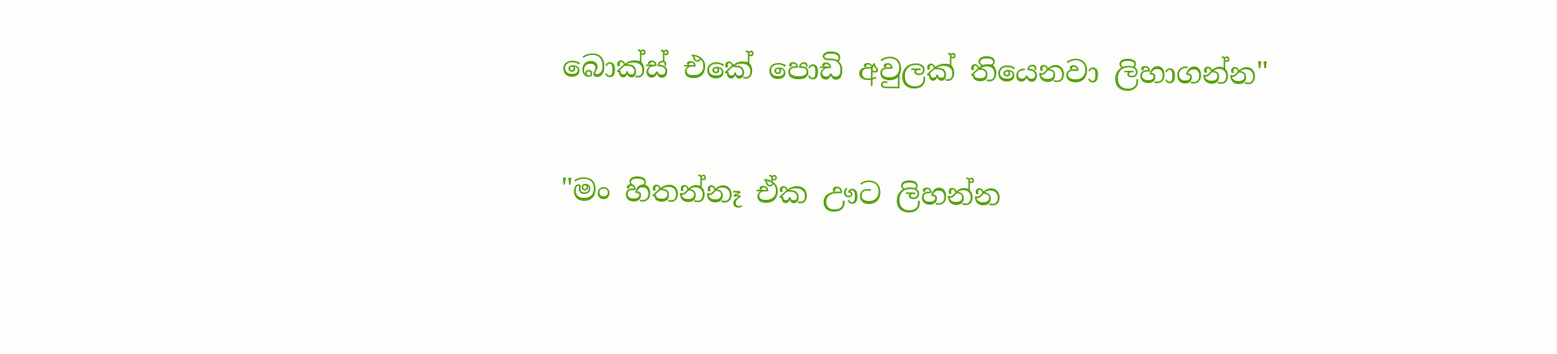බොක්ස් එකේ පොඩි අවුලක් තියෙනවා ලිහාගන්න"

"මං හිතන්නෑ ඒක ඌට ලිහන්න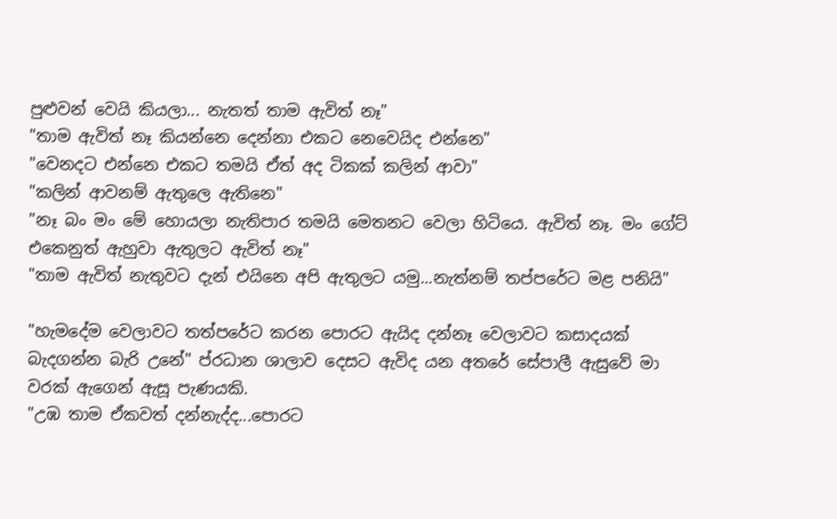පුළුවන් වෙයි කියලා... නැතත් තාම ඇවිත් නෑ"
"තාම ඇවිත් නෑ කියන්නෙ දෙන්නා එකට නෙවෙයිද එන්නෙ"
"වෙනදට එන්නෙ එකට තමයි ඒත් අද ටිකක් කලින් ආවා"
"කලින් ආවනම් ඇතුලෙ ඇතිනෙ"
"නෑ බං මං මේ හොයලා නැතිපාර තමයි මෙතනට වෙලා හිටියෙ. ඇවිත් නෑ. මං ගේට් එකෙනුත් ඇහුවා ඇතුලට ඇවිත් නෑ"
"තාම ඇවිත් නැතුවට දැන් එයිනෙ අපි ඇතුලට යමු...නැත්නම් තප්පරේට මළ පනියි"

"හැමදේම වෙලාවට තත්පරේට කරන පොරට ඇයිද දන්නෑ වෙලාවට කසාදයක් බැදගන්න බැරි උනේ" ප්රධාන ශාලාව දෙසට ඇවිද යන අතරේ සේපාලී ඇසුවේ මා වරක් ඇගෙන් ඇසූ පැණයකි.
"උඹ තාම ඒකවත් දන්නැද්ද...පොරට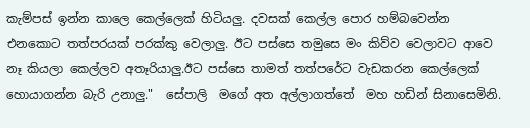කැම්පස් ඉන්න කාලෙ කෙල්ලෙක් හිටියලු. දවසක් කෙල්ල පොර හම්බවෙන්න එනකොට තත්පරයක් පරක්කු වෙලාලු. ඊට පස්සෙ තමුසෙ මං කිව්ව වෙලාවට ආවෙ නෑ කියලා කෙල්ලව අතෑරියාලු.ඊට පස්සෙ තාමත් තත්පරේට වැඩකරන කෙල්ලෙක් හොයාගන්න බැරි උනාලු."  සේපාලි  මගේ අත අල්ලාගත්තේ  මහ හඩින් සිනාසෙමිනි.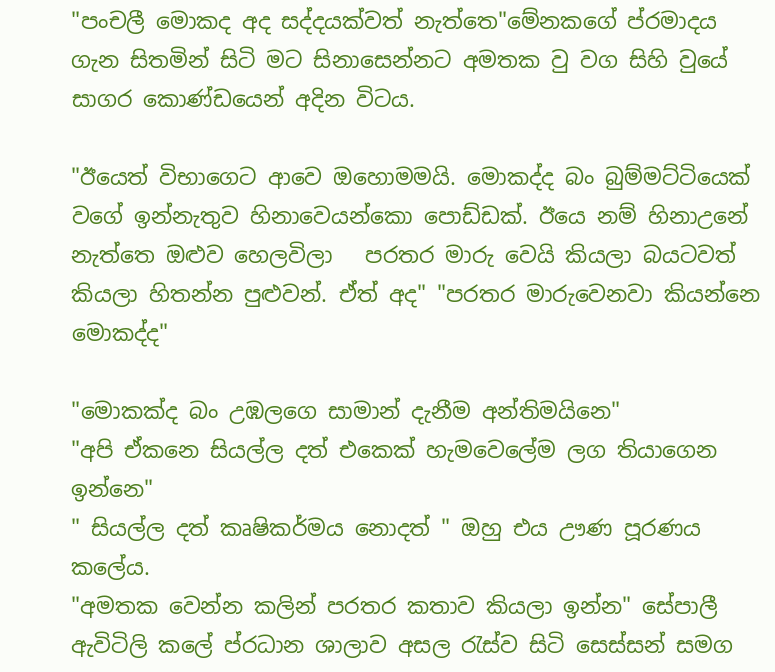"පංචලී මොකද අද සද්දයක්වත් නැත්තෙ"මේනකගේ ප්රමාදය ගැන සිතමින් සිටි මට සිනාසෙන්නට අමතක වු වග සිහි වුයේ සාගර කොණ්ඩයෙන් අදින විටය.

"ඊයෙත් විභාගෙට ආවෙ ඔහොමමයි. මොකද්ද බං බුම්මට්ටියෙක් වගේ ඉන්නැතුව හිනාවෙයන්කො පොඩ්ඩක්. ඊයෙ නම් හිනාඋනේ නැත්තෙ ඔළුව හෙලවිලා   පරතර මාරු වෙයි කියලා බයටවත් කියලා හිතන්න පුළුවන්. ඒත් අද" "පරතර මාරුවෙනවා කියන්නෙ මොකද්ද"

"මොකක්ද බං උඹලගෙ සාමාන් දැනීම අන්තිමයිනෙ"
"අපි ඒකනෙ සියල්ල දත් එකෙක් හැමවෙලේම ලග තියාගෙන ඉන්නෙ"
" සියල්ල දත් කෘෂිකර්මය නොදත් " ඔහු එය ඌණ පූරණය කලේය.
"අමතක වෙන්න කලින් පරතර කතාව කියලා ඉන්න" සේපාලී ඇවිටිලි කලේ ප්රධාන ශාලාව අසල රැස්ව සිටි සෙස්සන් සමග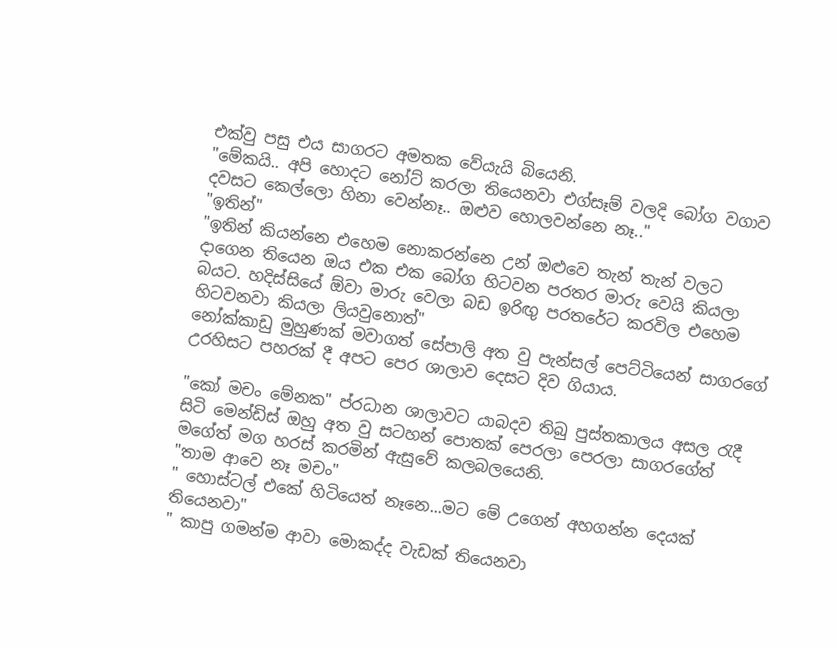එක්වු පසු එය සාගරට අමතක වේයැයි බියෙනි.
"මේකයි.. අපි හොදට නෝට් කරලා තියෙනවා එග්සෑම් වලදි බෝග වගාව දවසට කෙල්ලො හිනා වෙන්නෑ.. ඔළුව හොලවන්නෙ නෑ.."
"ඉතින්"
"ඉතින් කියන්නෙ එහෙම නොකරන්නෙ උන් ඔළුවෙ තැන් තැන් වලට දාගෙන තියෙන ඔය එක එක බෝග හිටවන පරතර මාරු වෙයි කියලා බයට. හදිස්සියේ ඕවා මාරු වෙලා බඩ ඉරිඟු පරතරේට කරවිල එහෙම හිටවනවා කියලා ලියවුනොත්"
නෝක්කාඩු මුහුණක් මවාගත් සේපාලි අත වු පැන්සල් පෙට්ටියෙන් සාගරගේ උරහිසට පහරක් දී අපට පෙර ශාලාව දෙසට දිව ගියාය.

"කෝ මචං මේනක" ප්රධාන ශාලාවට යාබදව තිබු පුස්තකාලය අසල රැදී සිටි මෙන්ඩිස් ඔහු අත වු සටහන් පොතක් පෙරලා පෙරලා සාගරගේත් මගේත් මග හරස් කරමින් ඇසුවේ කලබලයෙනි.
"තාම ආවෙ නෑ මචං"
" හොස්ටල් එකේ හිටියෙත් නෑනෙ...මට මේ උගෙන් අහගන්න දෙයක් තියෙනවා"
" කාපු ගමන්ම ආවා මොකද්ද වැඩක් තියෙනවා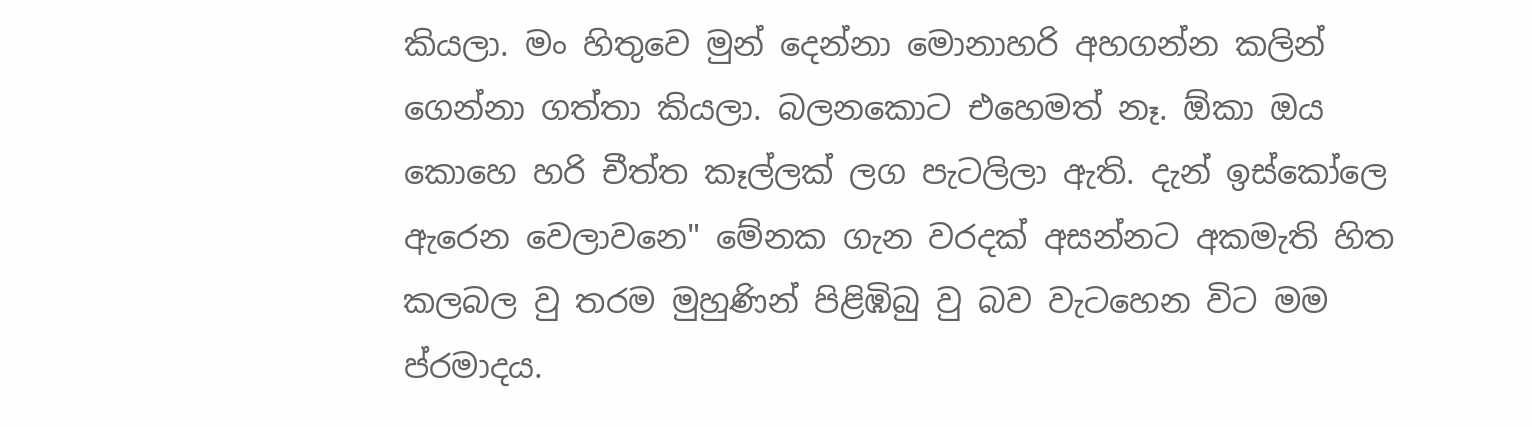කියලා. මං හිතුවෙ මුන් දෙන්නා මොනාහරි අහගන්න කලින් ගෙන්නා ගත්තා කියලා. බලනකොට එහෙමත් නෑ. ඕකා ඔය කොහෙ හරි චීත්ත කෑල්ලක් ලග පැටලිලා ඇති. දැන් ඉස්කෝලෙ ඇරෙන වෙලාවනෙ" මේනක ගැන වරදක් අසන්නට අකමැති හිත කලබල වු තරම මුහුණින් පිළිඹිබු වු බව වැටහෙන විට මම ප්රමාදය.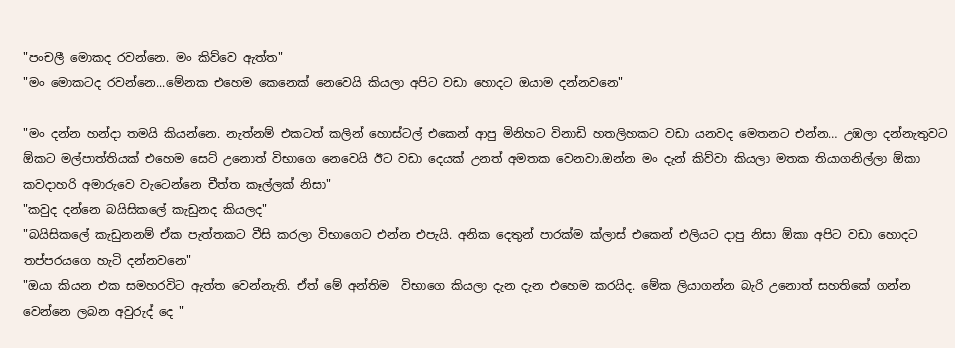"පංචලී මොකද රවන්නෙ. මං කිව්වෙ ඇත්ත"
"මං මොකටද රවන්නෙ...මේනක එහෙම කෙනෙක් නෙවෙයි කියලා අපිට වඩා හොදට ඔයාම දන්නවනෙ"

"මං දන්න හන්දා තමයි කියන්නෙ. නැත්නම් එකටත් කලින් හොස්ටල් එකෙන් ආපු මිනිහට විනාඩි හතලිහකට වඩා යනවද මෙතනට එන්න… උඹලා දන්නැතුවට ඕකට මල්පාත්තියක් එහෙම සෙට් උනොත් විභාගෙ නෙවෙයි ඊට වඩා දෙයක් උනත් අමතක වෙනවා.ඔන්න මං දැන් කිව්වා කියලා මතක තියාගනිල්ලා ඕකා කවදාහරි අමාරුවෙ වැටෙන්නෙ චීත්ත කෑල්ලක් නිසා"
"කවුද දන්නෙ බයිසිකලේ කැඩුනද කියලද"
"බයිසිකලේ කැඩුනනම් ඒක පැත්තකට වීසි කරලා විභාගෙට එන්න එපැයි. අනික දෙතුන් පාරක්ම ක්ලාස් එකෙන් එලියට දාපු නිසා ඕකා අපිට වඩා හොදට තප්පරයගෙ හැටි දන්නවනෙ"
"ඔයා කියන එක සමහරවිට ඇත්ත වෙන්නැති. ඒත් මේ අන්තිම  විභාගෙ කියලා දැන දැන එහෙම කරයිද. මේක ලියාගන්න බැරි උනොත් සහතිකේ ගන්න වෙන්නෙ ලබන අවුරුද් දෙ "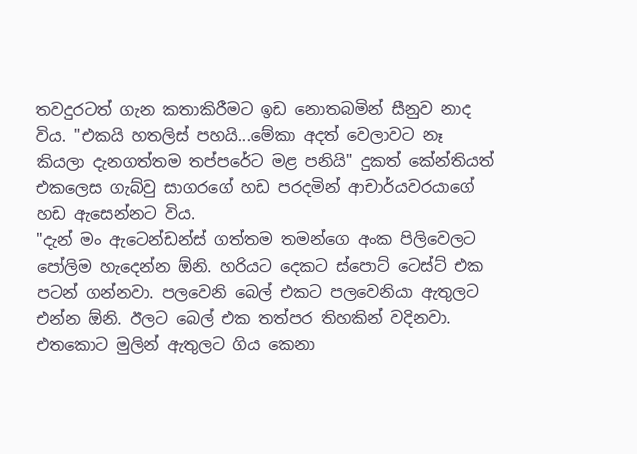තවදුරටත් ගැන කතාකිරීමට ඉඩ නොතබමින් සීනුව නාද විය. "එකයි හතලිස් පහයි...මේකා අදත් වෙලාවට නෑ කියලා දැනගත්තම තප්පරේට මළ පනියි" දුකත් කේන්තියත් එකලෙස ගැබ්වු සාගරගේ හඩ පරදමින් ආචාර්යවරයාගේ හඩ ඇසෙන්නට විය.
"දැන් මං ඇටෙන්ඩන්ස් ගත්තම තමන්ගෙ අංක පිලිවෙලට පෝලිම හැදෙන්න ඕනි. හරියට දෙකට ස්පොට් ටෙස්ට් එක පටන් ගන්නවා. පලවෙනි බෙල් එකට පලවෙනියා ඇතුලට එන්න ඕනි. ඊලට බෙල් එක තත්පර තිහකින් වදිනවා. එතකොට මුලින් ඇතුලට ගිය කෙනා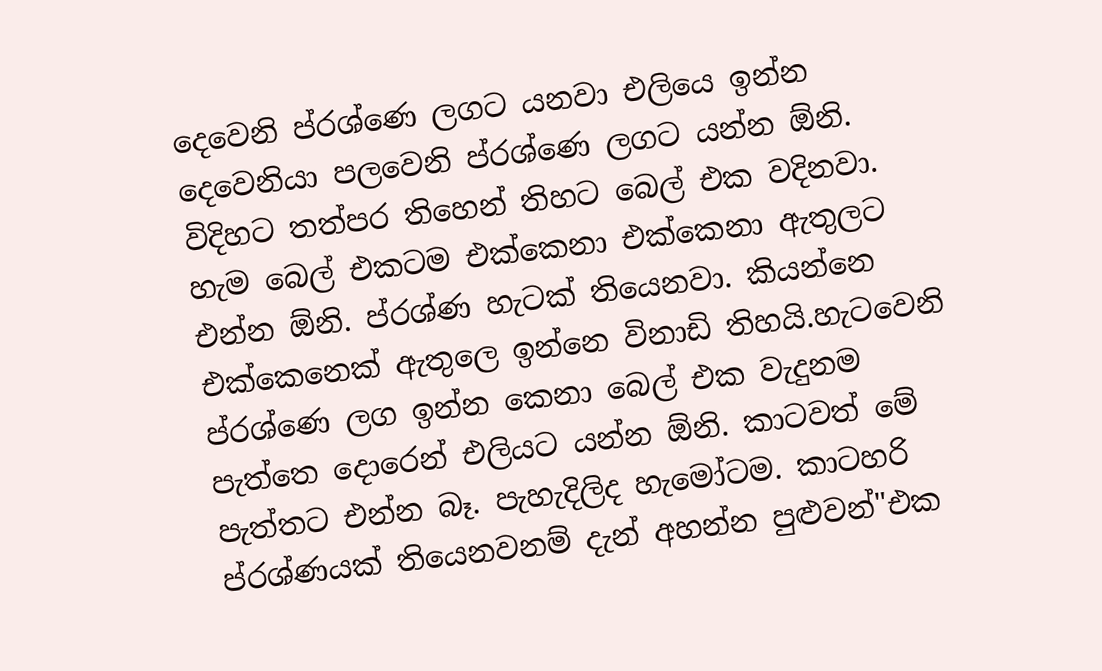දෙවෙනි ප්රශ්ණෙ ලගට යනවා එලියෙ ඉන්න දෙවෙනියා පලවෙනි ප්රශ්ණෙ ලගට යන්න ඕනි. විදිහට තත්පර තිහෙන් තිහට බෙල් එක වදිනවා. හැම බෙල් එකටම එක්කෙනා එක්කෙනා ඇතුලට එන්න ඕනි. ප්රශ්ණ හැටක් තියෙනවා. කියන්නෙ එක්කෙනෙක් ඇතුලෙ ඉන්නෙ විනාඩි තිහයි.හැටවෙනි ප්රශ්ණෙ ලග ඉන්න කෙනා බෙල් එක වැදුනම පැත්තෙ දොරෙන් එලියට යන්න ඕනි. කාටවත් මේ පැත්තට එන්න බෑ. පැහැදිලිද හැමෝටම. කාටහරි ප්රශ්ණයක් තියෙනවනම් දැන් අහන්න පුළුවන්"එක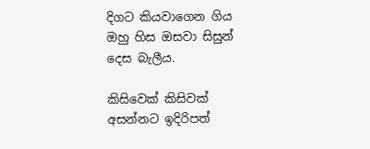දිගට කියවාගෙන ගිය ඔහු හිස ඔසවා සිසුන් දෙස බැලීය.

කිසිවෙක් කිසිවක් අසන්නට ඉදිරිපත්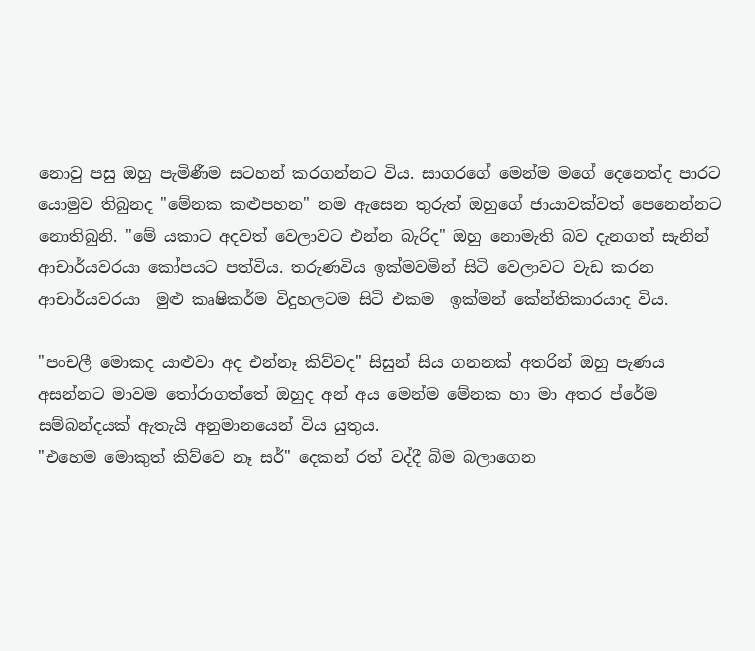නොවු පසු ඔහු පැමිණීම සටහන් කරගන්නට විය. සාගරගේ මෙන්ම මගේ දෙනෙත්ද පාරට යොමුව තිබුනද "මේනක කළුපහන" නම ඇසෙන තුරුත් ඔහුගේ ජායාවක්වත් පෙනෙන්නට නොතිබුනි. "මේ යකාට අදවත් වෙලාවට එන්න බැරිද" ඔහු නොමැති බව දැනගත් සැනින් ආචාර්යවරයා කෝපයට පත්විය. තරුණවිය ඉක්මවමින් සිටි වෙලාවට වැඩ කරන ආචාර්යවරයා  මුළු කෘෂිකර්ම විදුහලටම සිටි එකම  ඉක්මන් කේන්තිකාරයාද විය.

"පංචලී මොකද යාළුවා අද එන්නෑ කිව්වද" සිසුන් සිය ගනනක් අතරින් ඔහු පැණය අසන්නට මාවම තෝරාගත්තේ ඔහුද අන් අය මෙන්ම මේනක හා මා අතර ප්රේම සම්බන්දයක් ඇතැයි අනුමානයෙන් විය යුතුය.
"එහෙම මොකුත් කිව්වෙ නෑ සර්" දෙකන් රත් වද්දී බිම බලාගෙන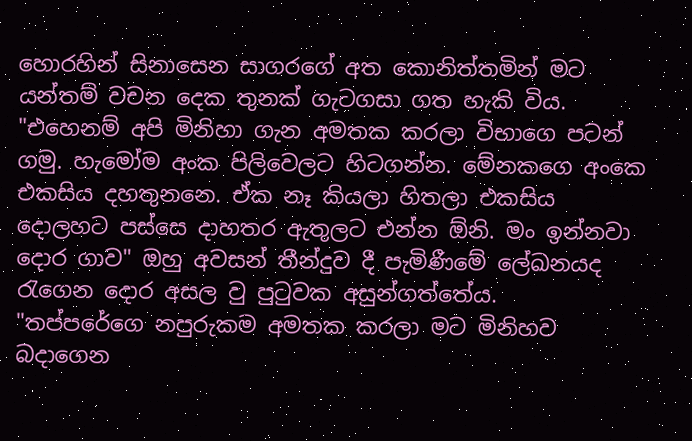හොරහින් සිනාසෙන සාගරගේ අත කොනිත්තමින් මට යන්තම් වචන දෙක තුනක් ගැටගසා ගත හැකි විය. "එහෙනම් අපි මිනිහා ගැන අමතක කරලා විභාගෙ පටන් ගමු. හැමෝම අංක පිලිවෙලට හිටගන්න. මේනකගෙ අංකෙ එකසිය දහතුනනෙ. ඒක නෑ කියලා හිතලා එකසිය දොලහට පස්සෙ දාහතර ඇතුලට එන්න ඕනි. මං ඉන්නවා දොර ගාව" ඔහු අවසන් තීන්දුව දී පැමිණීමේ ලේඛනයද රැගෙන දොර අසල වු පුටුවක අසුන්ගත්තේය.
"තප්පරේගෙ නපුරුකම අමතක කරලා මට මිනිහව බදාගෙන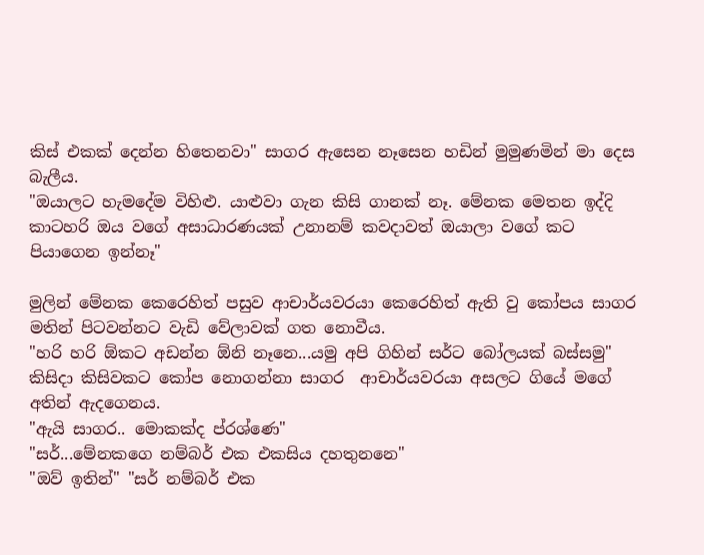කිස් එකක් දෙන්න හිතෙනවා" සාගර ඇසෙන නෑසෙන හඩින් මුමුණමින් මා දෙස බැලීය.
"ඔයාලට හැමදේම විහිළු. යාළුවා ගැන කිසි ගානක් නෑ. මේනක මෙතන ඉද්දි කාටහරි ඔය වගේ අසාධාරණයක් උනානම් කවදාවත් ඔයාලා වගේ කට පියාගෙන ඉන්නෑ"

මුලින් මේනක කෙරෙහිත් පසුව ආචාර්යවරයා කෙරෙහිත් ඇති වු කෝපය සාගර මතින් පිටවන්නට වැඩි වේලාවක් ගත නොවීය.
"හරි හරි ඕකට අඩන්න ඕනි නෑනෙ...යමු අපි ගිහින් සර්ට බෝලයක් බස්සමු" කිසිදා කිසිවකට කෝප නොගන්නා සාගර  ආචාර්යවරයා අසලට ගියේ මගේ අතින් ඇදගෙනය.
"ඇයි සාගර.. මොකක්ද ප්රශ්ණෙ"
"සර්...මේනකගෙ නම්බර් එක එකසිය දහතුනනෙ"
"ඔව් ඉතින්" "සර් නම්බර් එක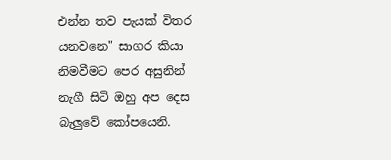එන්න තව පැයක් විතර යනවනෙ" සාගර කියා නිමවීමට පෙර අසුනින් නැගී සිටි ඔහු අප දෙස බැලුවේ කෝපයෙනි.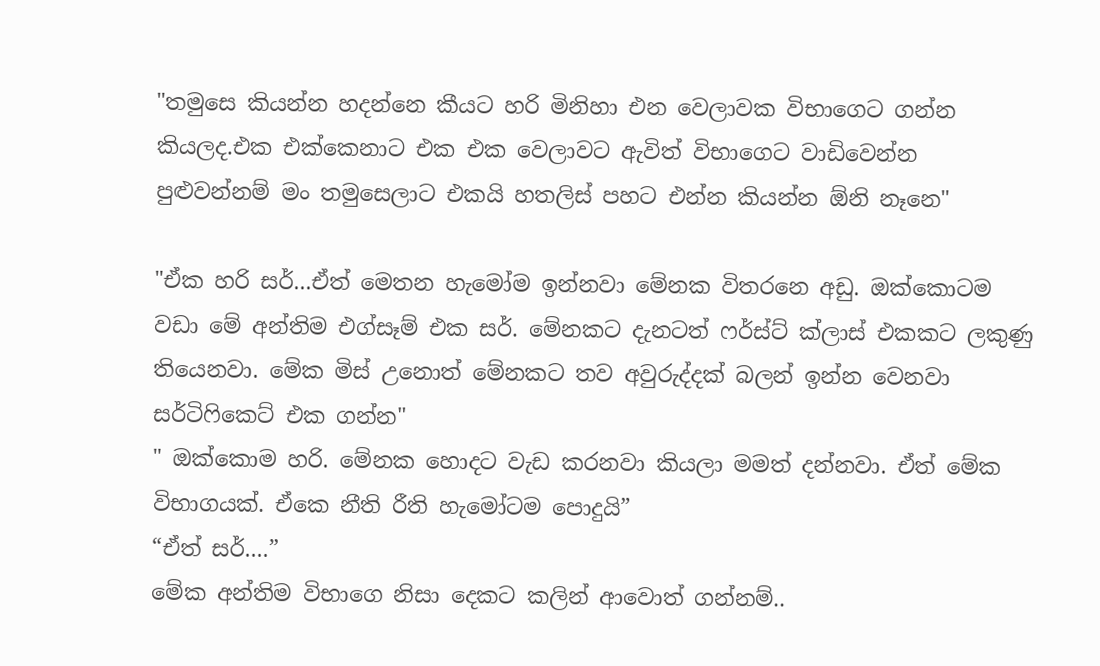"තමුසෙ කියන්න හදන්නෙ කීයට හරි මිනිහා එන වෙලාවක විභාගෙට ගන්න කියලද.එක එක්කෙනාට එක එක වෙලාවට ඇවිත් විභාගෙට වාඩිවෙන්න පුළුවන්නම් මං තමුසෙලාට එකයි හතලිස් පහට එන්න කියන්න ඕනි නෑනෙ"

"ඒක හරි සර්...ඒත් මෙතන හැමෝම ඉන්නවා මේනක විතරනෙ අඩු. ඔක්කොටම වඩා මේ අන්තිම එග්සෑම් එක සර්. මේනකට දැනටත් ෆර්ස්ට් ක්ලාස් එකකට ලකුණු තියෙනවා. මේක මිස් උනොත් මේනකට තව අවුරුද්දක් බලන් ඉන්න වෙනවා සර්ටිෆිකෙට් එක ගන්න"
" ඔක්කොම හරි. මේනක හොදට වැඩ කරනවා කියලා මමත් දන්නවා. ඒත් මේක විභාගයක්. ඒකෙ නීති රීති හැමෝටම පොදුයි”
“ඒත් සර්....”
මේක අන්තිම විභාගෙ නිසා දෙකට කලින් ආවොත් ගන්නම්..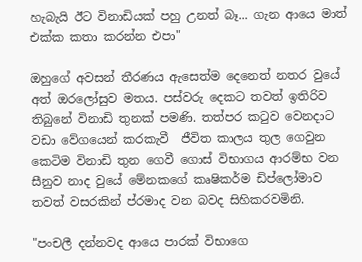හැබැයි ඊට විනාඩියක් පහු උනත් බෑ... ගැන ආයෙ මාත් එක්ක කතා කරන්න එපා"

ඔහුගේ අවසන් තීරණය ඇසෙත්ම දෙනෙත් නතර වුයේ අත් ඔරලෝසුව මතය. පස්වරු දෙකට තවත් ඉතිරිව තිබුනේ විනාඩි තුනක් පමණි. තත්පර කටුව වෙනදාට වඩා වේගයෙන් කරකැවී  ජීවිත කාලය තුල ගෙවුන කෙටිම විනාඩි තුන ගෙවී ගොස් විභාගය ආරම්භ වන සීනුව නාද වුයේ මේනකගේ කෘෂිකර්ම ඩිප්ලෝමාව තවත් වසරකින් ප්රමාද වන බවද සිහිකරවමිනි.

"පංචලී දන්නවද ආයෙ පාරක් විභාගෙ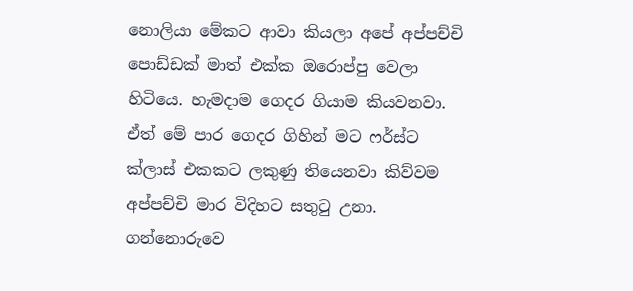නොලියා මේකට ආවා කියලා අපේ අප්පච්චි පොඩ්ඩක් මාත් එක්ක ඔරොප්පු වෙලා හිටියෙ. හැමදාම ගෙදර ගියාම කියවනවා. ඒත් මේ පාර ගෙදර ගිහින් මට ෆර්ස්ට ක්ලාස් එකකට ලකුණු තියෙනවා කිව්වම අප්පච්චි මාර විදිහට සතුටු උනා. ගන්නොරුවෙ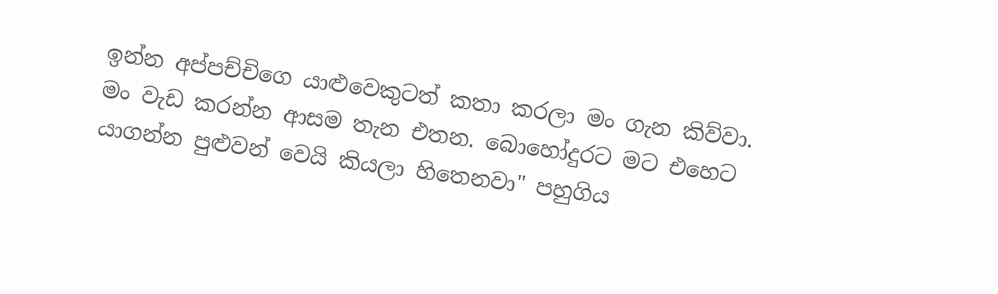ඉන්න අප්පච්චිගෙ යාළුවෙකුටත් කතා කරලා මං ගැන කිව්වා. මං වැඩ කරන්න ආසම තැන එතන. බොහෝදුරට මට එහෙට යාගන්න පුළුවන් වෙයි කියලා හිතෙනවා" පහුගිය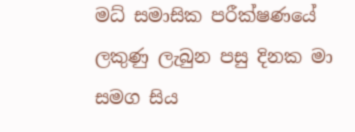මධ් සමාසික පරීක්ෂණයේ ලකුණු ලැබුන පසු දිනක මා සමග සිය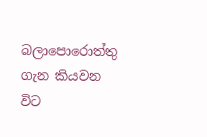බලාපොරොත්තු ගැන කියවන විට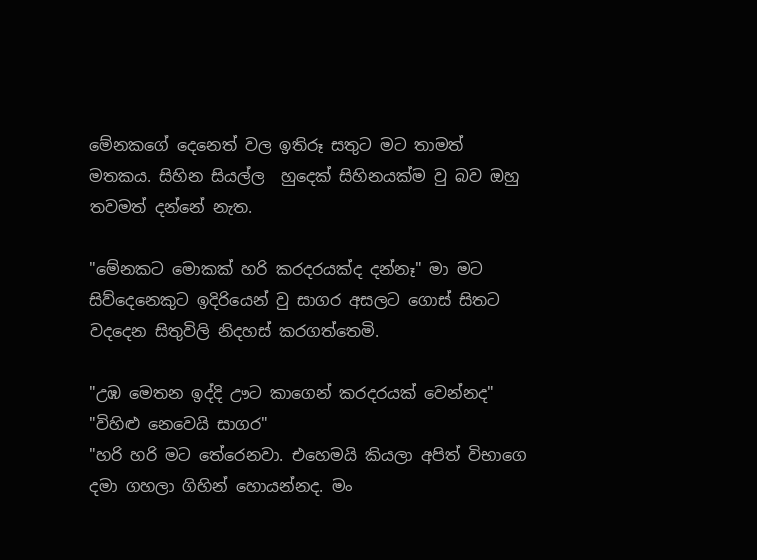මේනකගේ දෙනෙත් වල ඉතිරූ සතුට මට තාමත් මතකය. සිහින සියල්ල  හුදෙක් සිහිනයක්ම වු බව ඔහු තවමත් දන්නේ නැත.

"මේනකට මොකක් හරි කරදරයක්ද දන්නෑ" මා මට සිව්දෙනෙකුට ඉදිරියෙන් වු සාගර අසලට ගොස් සිතට වදදෙන සිතුවිලි නිදහස් කරගත්තෙමි.

"උඹ මෙතන ඉද්දි ඌට කාගෙන් කරදරයක් වෙන්නද"
"විහිළු නෙවෙයි සාගර"
"හරි හරි මට තේරෙනවා. එහෙමයි කියලා අපිත් විභාගෙ දමා ගහලා ගිහින් හොයන්නද. මං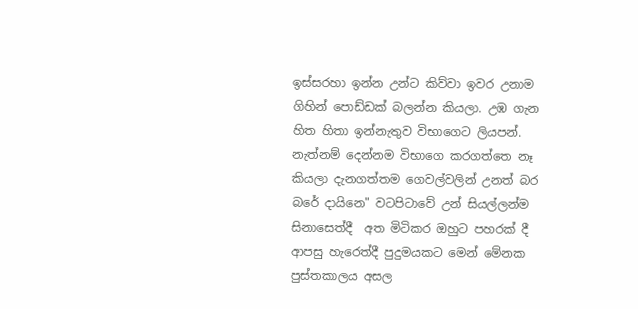ඉස්සරහා ඉන්න උන්ට කිව්වා ඉවර උනාම ගිහින් පොඩ්ඩක් බලන්න කියලා. උඹ ගැන හිත හිතා ඉන්නැතුව විභාගෙට ලියපන්. නැත්නම් දෙන්නම විභාගෙ කරගත්තෙ නෑ කියලා දැනගත්තම ගෙවල්වලින් උනත් බර බරේ දායිනෙ" වටපිටාවේ උන් සියල්ලන්ම සිනාසෙත්දී  අත මිටිකර ඔහුට පහරක් දී ආපසු හැරෙත්දී පුදුමයකට මෙන් මේනක පුස්තකාලය අසල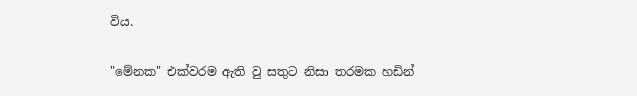විය.

"මේනක" එක්වරම ඇති වු සතුට නිසා තරමක හඩින්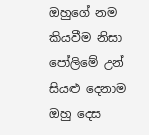ඔහුගේ නම කියවීම නිසා පෝලිමේ උන් සියළු දෙනාම  ඔහු දෙස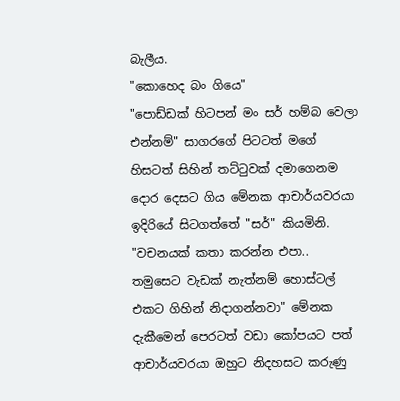බැලීය.
"කොහෙද බං ගියෙ"
"පොඩ්ඩක් හිටපන් මං සර් හම්බ වෙලා එන්නම්" සාගරගේ පිටටත් මගේ හිසටත් සිහින් තට්ටුවක් දමාගෙනම දොර දෙසට ගිය මේනක ආචාර්යවරයා ඉදිරියේ සිටගත්තේ "සර්" කියමිනි.
"වචනයක් කතා කරන්න එපා.. තමුසෙට වැඩක් නැත්නම් හොස්ටල් එකට ගිහින් නිදාගන්නවා" මේනක දැකීමෙන් පෙරටත් වඩා කෝපයට පත් ආචාර්යවරයා ඔහුට නිදහසට කරුණු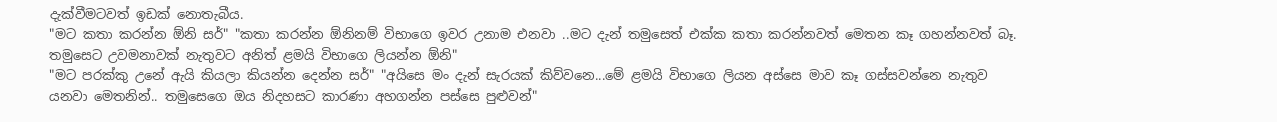දැක්වීමටවත් ඉඩක් නොතැබීය.
"මට කතා කරන්න ඕනි සර්" "කතා කරන්න ඕනිනම් විභාගෙ ඉවර උනාම එනවා ..මට දැන් තමුසෙත් එක්ක කතා කරන්නවත් මෙතන කෑ ගහන්නවත් බෑ.  තමුසෙට උවමනාවක් නැතුවට අනිත් ළමයි විභාගෙ ලියන්න ඕනි"
"මට පරක්කු උනේ ඇයි කියලා කියන්න දෙන්න සර්" "අයිසෙ මං දැන් සැරයක් කිව්වනෙ...මේ ළමයි විභාගෙ ලියන අස්සෙ මාව කෑ ගස්සවන්නෙ නැතුව යනවා මෙතනින්.. තමුසෙගෙ ඔය නිදහසට කාරණා අහගන්න පස්සෙ පුළුවන්"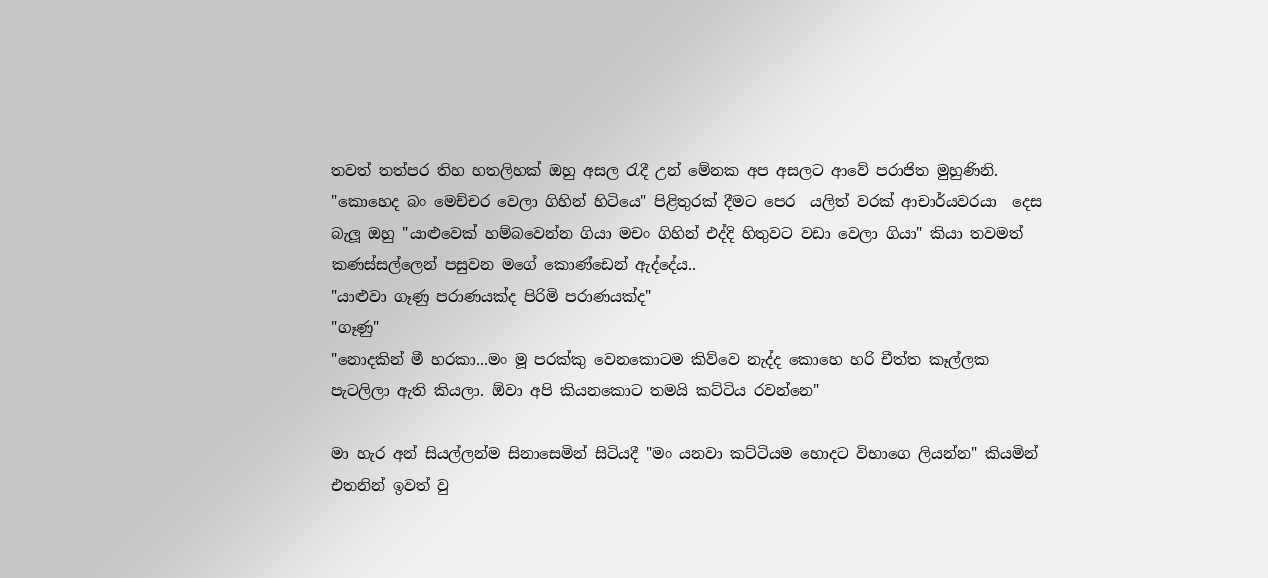තවත් තත්පර තිහ හතලිහක් ඔහු අසල රැදී උන් මේනක අප අසලට ආවේ පරාජිත මුහුණිනි.
"කොහෙද බං මෙච්චර වෙලා ගිහින් හිටියෙ" පිළිතුරක් දීමට පෙර  යලිත් වරක් ආචාර්යවරයා  දෙස බැලූ ඔහු "යාළුවෙක් හම්බවෙන්න ගියා මචං ගිහින් එද්දි හිතුවට වඩා වෙලා ගියා" කියා තවමත් කණස්සල්ලෙන් පසුවන මගේ කොණ්ඩෙන් ඇද්දේය..
"යාළුවා ගෑණු පරාණයක්ද පිරිමි පරාණයක්ද"
"ගෑණු"
"නොදකින් මී හරකා...මං මූ පරක්කු වෙනකොටම කිව්වෙ නැද්ද කොහෙ හරි චීත්ත කෑල්ලක පැටලිලා ඇති කියලා. ඕවා අපි කියනකොට තමයි කට්ටිය රවන්නෙ"

මා හැර අන් සියල්ලන්ම සිනාසෙමින් සිටියදී "මං යනවා කට්ටියම හොදට විභාගෙ ලියන්න" කියමින් එතනින් ඉවත් වු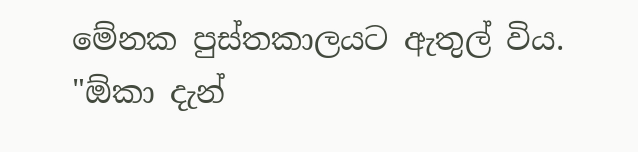මේනක පුස්තකාලයට ඇතුල් විය.
"ඕකා දැන්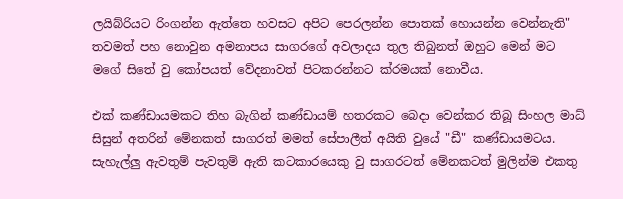ලයිබ්රියට රිංගන්න ඇත්තෙ හවසට අපිට පෙරලන්න පොතක් හොයන්න වෙන්නැති" තවමත් පහ නොවුන අමනාපය සාගරගේ අවලාදය තුල තිබුනත් ඔහුට මෙන් මට මගේ සිතේ වු කෝපයත් වේදනාවත් පිටකරන්නට ක්රමයක් නොවීය.

එක් කණ්ඩායමකට තිහ බැගින් කණ්ඩායම් හතරකට බෙදා වෙන්කර තිබූ සිංහල මාධ් සිසුන් අතරින් මේනකත් සාගරත් මමත් සේපාලීත් අයිති වුයේ "ඩී" කණ්ඩායමටය. සැහැල්ලු ඇවතුම් පැවතුම් ඇති කටකාරයෙකු වු සාගරටත් මේනකටත් මුලින්ම එකතු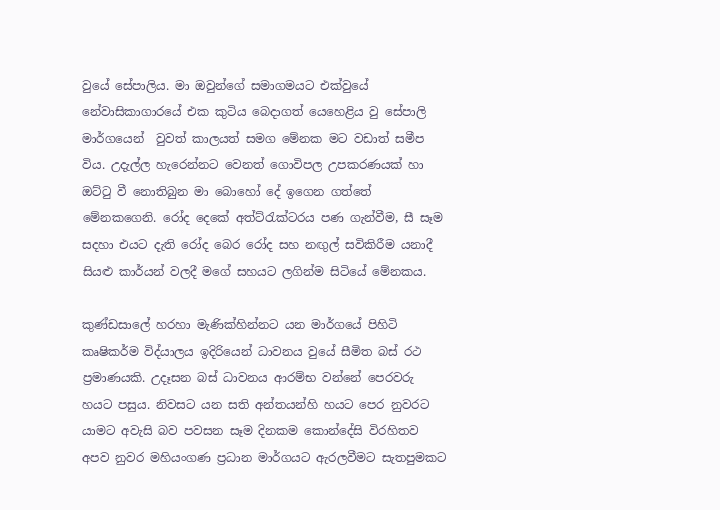වුයේ සේපාලිය. මා ඔවුන්ගේ සමාගමයට එක්වුයේ නේවාසිකාගාරයේ එක කුටිය බෙදාගත් යෙහෙළිය වු සේපාලි  මාර්ගයෙන්  වුවත් කාලයත් සමග මේනක මට වඩාත් සමීප විය. උදැල්ල හැරෙන්නට වෙනත් ගොවිපල උපකරණයක් හා ඔට්ටු වී නොතිබුන මා බොහෝ දේ ඉගෙන ගත්තේ මේනකගෙනි. රෝද දෙකේ අත්ට්රැක්ටරය පණ ගැන්වීම, සී සෑම සදහා එයට දැති රෝද බෙර රෝද සහ නඟුල් සවිකිරීම යනාදී සියළු කාර්යන් වලදී මගේ සහයට ලගින්ම සිටියේ මේනකය.

කුණ්ඩසාලේ හරහා මැණික්හින්නට යන මාර්ගයේ පිහිටි කෘෂිකර්ම විද්යාලය ඉදිරියෙන් ධාවනය වුයේ සීමිත බස් රථ ප්‍රමාණයකි. උදෑසන බස් ධාවනය ආරම්භ වන්නේ පෙරවරු හයට පසුය. නිවසට යන සති අන්තයන්හි හයට පෙර නුවරට යාමට අවැසි බව පවසන සෑම දිනකම කොන්දේසි විරහිතව අපව නුවර මහියංගණ ප්‍රධාන මාර්ගයට ඇරලවීමට සැතපුමකට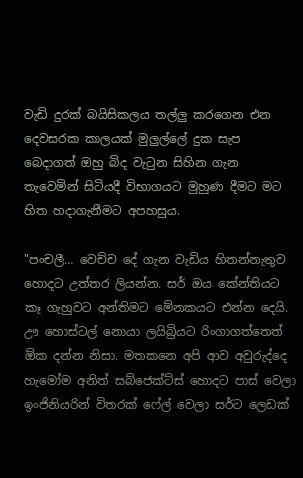වැඩි දුරක් බයිසිකලය තල්ලු කරගෙන එන දෙවසරක කාලයක් මුලුල්ලේ දුක සැප බෙදාගත් ඔහු බිද වැටුන සිහින ගැන තැවෙමින් සිටියදී විභාගයට මුහුණ දීමට මට හිත හදාගැනීමට අපහසුය.

"පංචලී… වෙච්ච දේ ගැන වැඩිය හිතන්නැතුව හොදට උත්තර ලියන්න. සර් ඔය කේන්තියට කෑ ගැහුවට අන්තිමට මේනකයට එන්න දෙයි. ඌ හොස්ටල් නොයා ලයිබ්‍රියට රිංගාගත්තෙත් ඕක දන්න නිසා. මතකනෙ අපි ආව අවුරුද්දෙ හැමෝම අනිත් සබ්ජෙක්ට්ස් හොදට පාස් වෙලා ඉංජිනියරින් විතරක් ෆේල් වෙලා සර්ට ලෙඩක්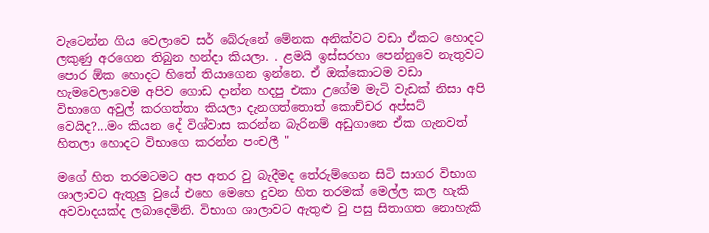වැටෙන්න ගිය වෙලාවෙ සර් බේරුනේ මේනක අනික්වට වඩා ඒකට හොදට ලකුණු අරගෙන තිබුන හන්දා කියලා. . ළමයි ඉස්සරහා පෙන්නුවෙ නැතුවට පොර ඕක හොදට හිතේ තියාගෙන ඉන්නෙ. ඒ ඔක්කොටම වඩා හැමවෙලාවෙම අපිව ගොඩ දාන්න හදපු එකා උගේම මැටි වැඩක් නිසා අපි විභාගෙ අවුල් කරගත්තා කියලා දැනගත්තොත් කොච්චර අප්සට් වෙයිද?...මං කියන දේ විශ්වාස කරන්න බැරිනම් අඩුගානෙ ඒක ගැනවත් හිතලා හොදට විභාගෙ කරන්න පංචලී "

මගේ හිත තරමටමට අප අතර වු බැදීමද තේරුම්ගෙන සිටි සාගර විභාග ශාලාවට ඇතුලු වුයේ එහෙ මෙහෙ දුවන හිත තරමක් මෙල්ල කල හැකි අවවාදයක්ද ලබාදෙමිනි. විභාග ශාලාවට ඇතුළු වු පසු සිතාගත නොහැකි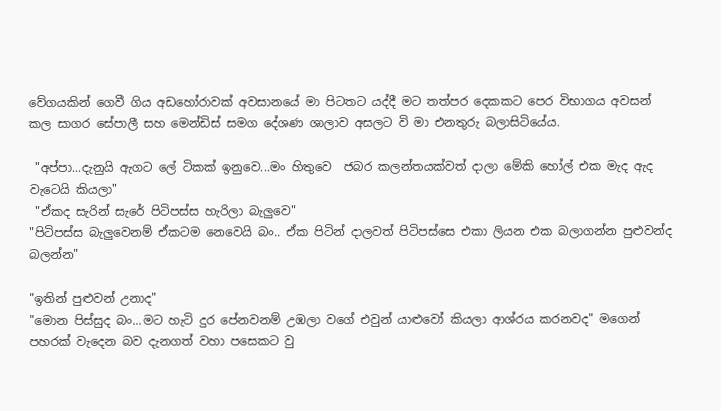වේගයකින් ගෙවී ගිය අඩහෝරාවක් අවසානයේ මා පිටතට යද්දී මට තත්පර දෙකකට පෙර විභාගය අවසන් කල සාගර සේපාලී සහ මෙන්ඩිස් සමග දේශණ ශාලාව අසලට වි මා එනතුරු බලාසිටියේය.

 "අප්පා...දැනුයි ඇගට ලේ ටිකක් ඉනුවෙ...මං හිතුවෙ  ජබර කලන්තයක්වත් දාලා මේකි හෝල් එක මැද ඇද වැටෙයි කියලා"
 "ඒකද සැරින් සැරේ පිටිපස්ස හැරිලා බැලුවෙ"
"පිටිපස්ස බැලුවෙනම් ඒකටම නෙවෙයි බං.. ඒක පිටින් දාලවත් පිටිපස්සෙ එකා ලියන එක බලාගන්න පුළුවන්ද බලන්න"

"ඉතින් පුළුවන් උනාද"
"මොන පිස්සුද බං...මට හැටි දුර පේනවනම් උඹලා වගේ එවුන් යාළුවෝ කියලා ආශ්රය කරනවද" මගෙන් පහරක් වැදෙන බව දැනගත් වහා පසෙකට වු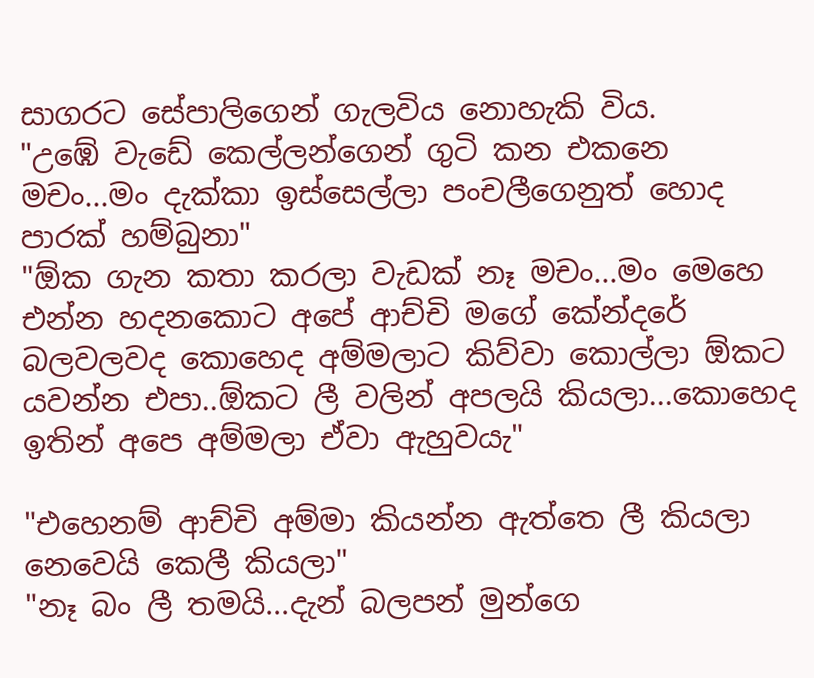සාගරට සේපාලිගෙන් ගැලවිය නොහැකි විය.
"උඹේ වැඩේ කෙල්ලන්ගෙන් ගුටි කන එකනෙ මචං...මං දැක්කා ඉස්සෙල්ලා පංචලීගෙනුත් හොද පාරක් හම්බුනා"
"ඕක ගැන කතා කරලා වැඩක් නෑ මචං...මං මෙහෙ එන්න හදනකොට අපේ ආච්චි මගේ කේන්දරේ බලවලවද කොහෙද අම්මලාට කිව්වා කොල්ලා ඕකට යවන්න එපා..ඕකට ලී වලින් අපලයි කියලා...කොහෙද ඉතින් අපෙ අම්මලා ඒවා ඇහුවයැ"

"එහෙනම් ආච්චි අම්මා කියන්න ඇත්තෙ ලී කියලා නෙවෙයි කෙලී කියලා"
"නෑ බං ලී තමයි...දැන් බලපන් මුන්ගෙ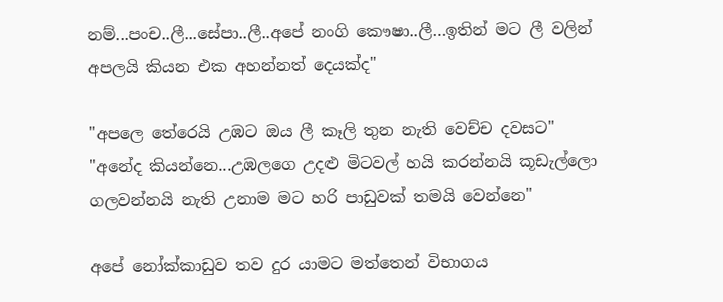නම්...පංච..ලී...සේපා..ලී..අපේ නංගි කෞෂා..ලී…ඉතින් මට ලී වලින් අපලයි කියන එක අහන්නත් දෙයක්ද"

"අපලෙ තේරෙයි උඹට ඔය ලී කෑලි තුන නැති වෙච්ච දවසට"
"අනේද කියන්නෙ...උඹලගෙ උදළු මිටවල් හයි කරන්නයි කූඩැල්ලො ගලවන්නයි නැති උනාම මට හරි පාඩුවක් තමයි වෙන්නෙ"

අපේ නෝක්කාඩුව තව දුර යාමට මත්තෙන් විභාගය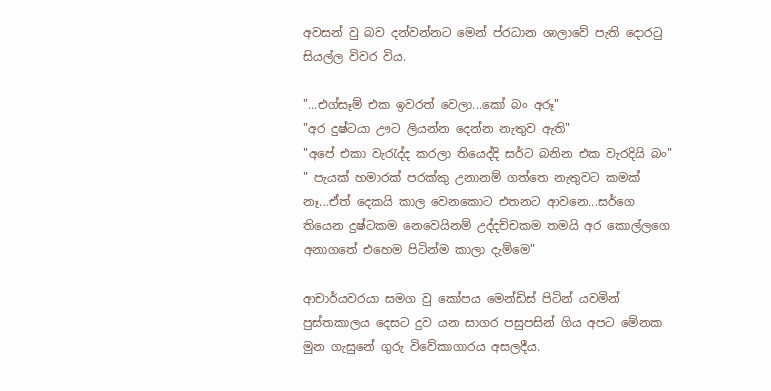අවසන් වු බව දන්වන්නට මෙන් ප්රධාන ශාලාවේ පැති දොරටු සියල්ල විවර විය.

"...එග්සෑම් එක ඉවරත් වෙලා...කෝ බං අරූ"
"අර දුෂ්ටයා ඌට ලියන්න දෙන්න නැතුව ඇති"
"අපේ එකා වැරැද්ද කරලා තියෙද්දි සර්ට බනින එක වැරදියි බං"
" පැයක් හමාරක් පරක්කු උනානම් ගත්තෙ නැතුවට කමක් නෑ...ඒත් දෙකයි කාල වෙනකොට එතනට ආවනෙ...සර්ගෙ තියෙන දුෂ්ටකම නෙවෙයිනම් උද්දච්චකම තමයි අර කොල්ලගෙ අනාගතේ එහෙම පිටින්ම කාලා දැම්මෙ"

ආචාර්යවරයා සමග වු කෝපය මෙන්ඩිස් පිටින් යවමින් පුස්තකාලය දෙසට දුව යන සාගර පසුපසින් ගිය අපට මේනක මුන ගැසුනේ ගුරු විවේකාගාරය අසලදීය.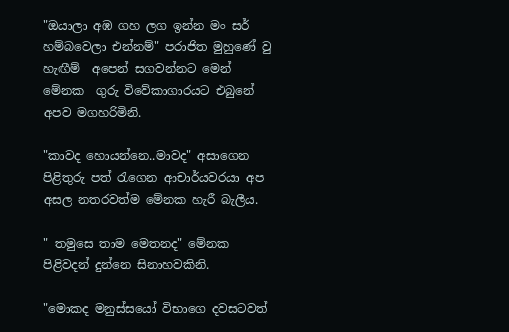"ඔයාලා අඹ ගහ ලග ඉන්න මං සර් හම්බවෙලා එන්නම්" පරාජිත මුහුණේ වු හැඟීම්  අපෙන් සගවන්නට මෙන් මේනක  ගුරු විවේකාගාරයට එබුනේ අපව මගහරිමිනි.

"කාවද හොයන්නෙ..මාවද" අසාගෙන පිළිතුරු පත් රැගෙන ආචාර්යවරයා අප අසල නතරවත්ම මේනක හැරී බැලීය.

" තමුසෙ තාම මෙතනද" මේනක පිළිවදන් දුන්නෙ සිනාහවකිනි.

"මොකද මනුස්සයෝ විභාගෙ දවසටවත්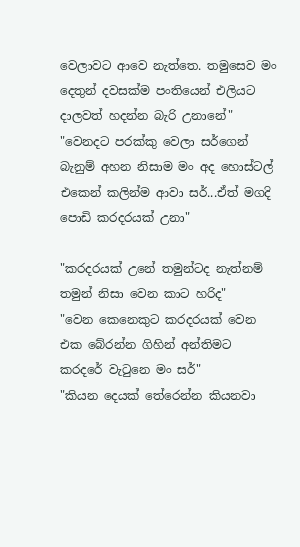වෙලාවට ආවෙ නැත්තෙ. තමුසෙව මං දෙතුන් දවසක්ම පංතියෙන් එලියට දාලවත් හදන්න බැරි උනානේ"
"වෙනදට පරක්කු වෙලා සර්ගෙන් බැනුම් අහන නිසාම මං අද හොස්ටල් එකෙන් කලින්ම ආවා සර්...ඒත් මගදි පොඩි කරදරයක් උනා"

"කරදරයක් උනේ තමුන්ටද නැත්නම් තමුන් නිසා වෙන කාට හරිද"
"වෙන කෙනෙකුට කරදරයක් වෙන එක බේරන්න ගිහින් අන්තිමට කරදරේ වැටුනෙ මං සර්"
"කියන දෙයක් තේරෙන්න කියනවා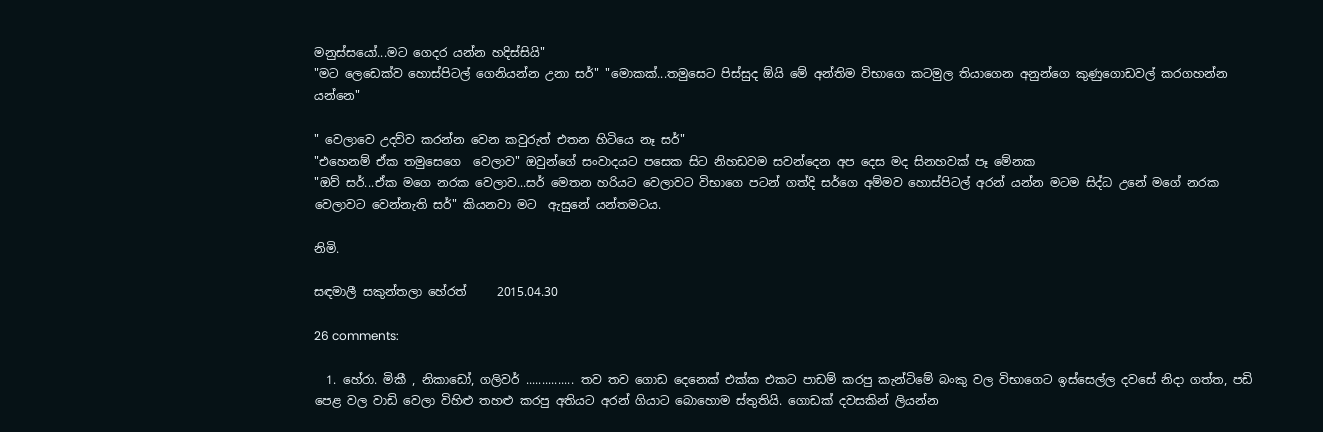මනුස්සයෝ...මට ගෙදර යන්න හදිස්සියි"
"මට ලෙඩෙක්ව හොස්පිටල් ගෙනියන්න උනා සර්" "මොකක්...තමුසෙට පිස්සුද ඕයි මේ අන්තිම විභාගෙ කටමුල තියාගෙන අනුන්ගෙ කුණුගොඩවල් කරගහන්න යන්නෙ"

" වෙලාවෙ උදව්ව කරන්න වෙන කවුරුත් එතන හිටියෙ නෑ සර්"
"එහෙනම් ඒක තමුසෙගෙ  වෙලාව" ඔවුන්ගේ සංවාදයට පසෙක සිට නිහඩවම සවන්දෙන අප දෙස මද සිනහවක් පෑ මේනක
"ඔව් සර්...ඒක මගෙ නරක වෙලාව...සර් මෙතන හරියට වෙලාවට විභාගෙ පටන් ගත්දි සර්ගෙ අම්මව හොස්පිටල් අරන් යන්න මටම සිද්ධ උනේ මගේ නරක වෙලාවට වෙන්නැති සර්" කියනවා මට  ඇසුනේ යන්තමටය.

නිමි.

සඳමාලී සකුන්තලා හේරත්     2015.04.30

26 comments:

  1. හේරා. මිකී , නිකාඩෝ, ගලිවර් ............... තව තව ගොඩ දෙනෙක් එක්ක එකට පාඩම් කරපු කැන්ටිමේ බංකු වල විභාගෙට ඉස්සෙල්ල දවසේ නිදා ගත්ත, පඩි පෙළ වල වාඩි වෙලා විහිළු තහළු කරපු අතියට අරන් ගියාට බොහොම ස්තුතියි. ගොඩක් දවසකින් ලියන්න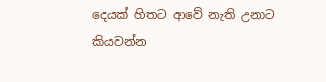දෙයක් හිතට ආවේ නැති උනාට කියවන්න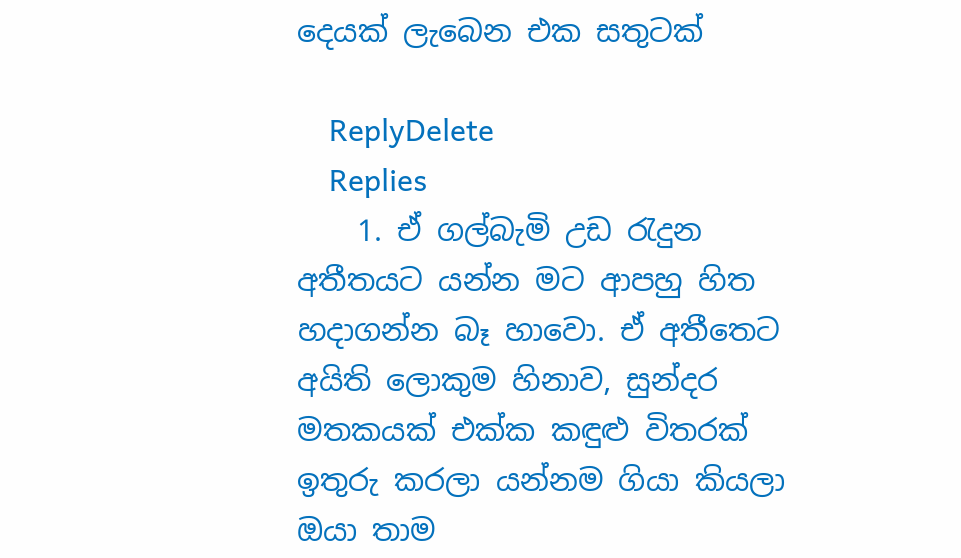දෙයක් ලැබෙන එක සතුටක්

    ReplyDelete
    Replies
    1. ඒ ගල්බැමි උඩ රැදුන අතීතයට යන්න මට ආපහු හිත හදාගන්න බෑ හාවො. ඒ අතීතෙට අයිති ලොකුම හිනාව, සුන්දර මතකයක් එක්ක කඳුළු විතරක් ඉතුරු කරලා යන්නම ගියා කියලා ඔයා තාම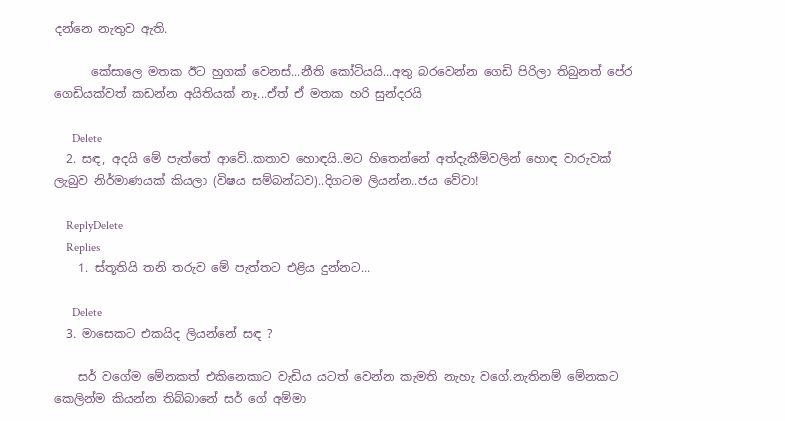දන්නෙ නැතුව ඇති.

      කේසාලෙ මතක ඊට හුගක් වෙනස්...නීති කෝටියයි...අතු බරවෙන්න ගෙඩි පිරිලා තිබුනත් පේර ගෙඩියක්වත් කඩන්න අයිතියක් නෑ...ඒත් ඒ මතක හරි සුන්දරයි

      Delete
  2. සඳ, අදයි මේ පැත්තේ ආවේ..කතාව හොඳයි..මට හිතෙන්නේ අත්දැකීම්වලින් හොඳ වාරුවක් ලැබුව නිර්මාණයක් කියලා (විෂය සම්බන්ධව)..දිගටම ලියන්න..ජය වේවා!

    ReplyDelete
    Replies
    1. ස්තූතියි තනි තරුව මේ පැත්තට එළිය දුන්නට...

      Delete
  3. මාසෙකට එකයිද ලියන්නේ සඳ ?

    සර් වගේම මේනකත් එකිනෙකාට වැඩිය යටත් වෙන්න කැමති නැහැ වගේ.නැතිනම් මේනකට කෙලින්ම කියන්න තිබ්බානේ සර් ගේ අම්මා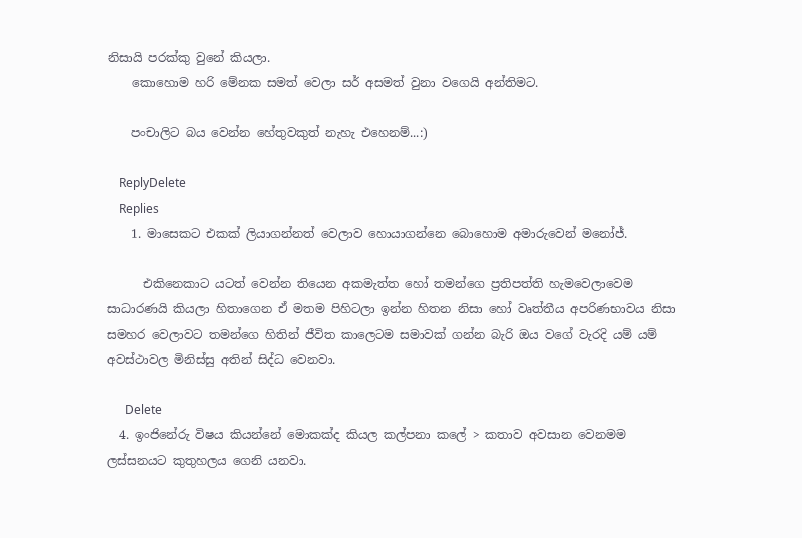නිසායි පරක්කු වුනේ කියලා.
    කොහොම හරි මේනක සමත් වෙලා සර් අසමත් වුනා වගෙයි අන්තිමට.

    පංචාලිට බය වෙන්න හේතුවකුත් නැහැ එහෙනම්...:)

    ReplyDelete
    Replies
    1. මාසෙකට එකක් ලියාගන්නත් වෙලාව හොයාගන්නෙ බොහොම අමාරුවෙන් මනෝජ්.

      එකිනෙකාට යටත් වෙන්න තියෙන අකමැත්ත හෝ තමන්ගෙ ප්‍රතිපත්ති හැමවෙලාවෙම සාධාරණයි කියලා හිතාගෙන ඒ මතම පිහිටලා ඉන්න හිතන නිසා හෝ වෘත්තීය අපරිණභාවය නිසා සමහර වෙලාවට තමන්ගෙ හිතින් ජීවිත කාලෙටම සමාවක් ගන්න බැරි ඔය වගේ වැරදි යම් යම් අවස්ථාවල මිනිස්සු අතින් සිද්ධ වෙනවා.

      Delete
  4. ඉංජිනේරු විෂය කියන්නේ මොකක්ද කියල කල්පනා කලේ > කතාව අවසාන වෙනමම ලස්සනයට කුතුහලය ගෙනි යනවා.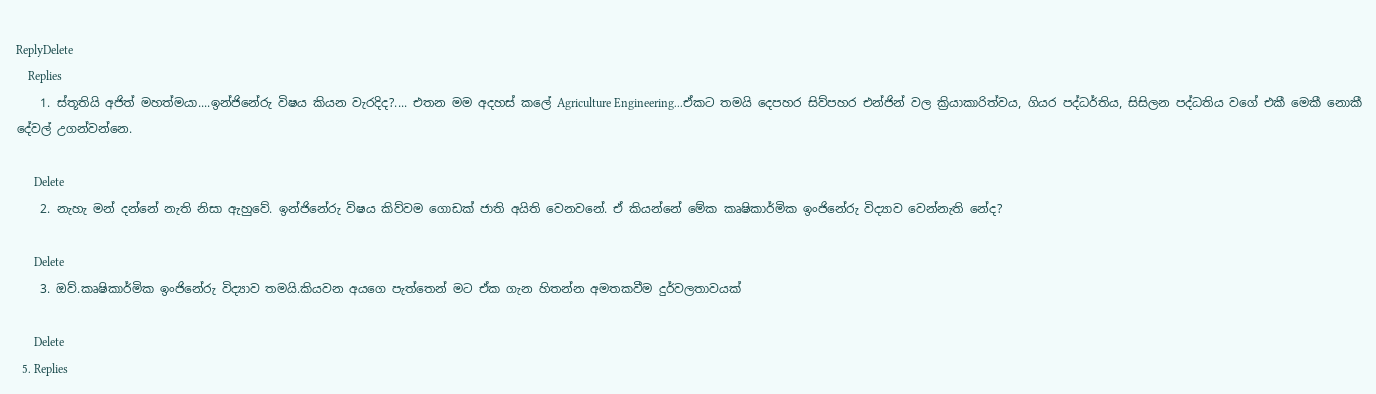ReplyDelete
    Replies
    1. ස්තූතියි අජිත් මහත්මයා....ඉන්ජිනේරු විෂය කියන වැරදිද?.... එතන මම අදහස් කලේ Agriculture Engineering...ඒකට තමයි දෙපහර සිව්පහර එන්ජින් වල ක්‍රියාකාරිත්වය, ගියර පද්ධර්තිය, සිසිලන පද්ධතිය වගේ එකී මෙකී නොකී දේවල් උගන්වන්නෙ.

      Delete
    2. නැහැ මන් දන්නේ නැති නිසා ඇහුවේ. ඉන්ජිනේරු විෂය කිව්වම ගොඩක් ජාති අයිති වෙනවනේ. ඒ කියන්නේ මේක කෘෂිකාර්මික ඉංජිනේරු විද්‍යාව වෙන්නැති නේද?

      Delete
    3. ඔව්.කෘෂිකාර්මික ඉංජිනේරු විද්‍යාව තමයි.කියවන අයගෙ පැත්තෙන් මට ඒක ගැන හිතන්න අමතකවීම දුර්වලතාවයක්

      Delete
  5. Replies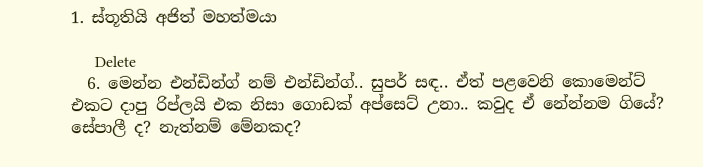1. ස්තූතියි අජිත් මහත්මයා

      Delete
  6. මෙන්න එන්ඩින්ග් නම් එන්ඩින්ග්.. සුපර් සඳ.. ඒත් පළවෙනි කොමෙන්ට් එකට දාපු රිප්ලයි එක නිසා ගොඩක් අප්සෙට් උනා.. කවුද ඒ නේන්නම ගියේ? සේපාලී ද? නැත්නම් මේනකද?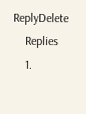ReplyDelete
    Replies
    1.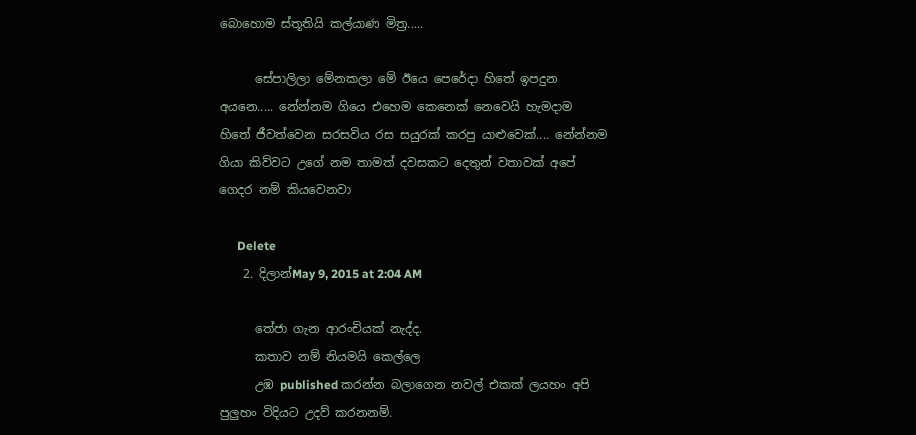බොහොම ස්තූතියි කල්යාණ මිත්‍ර.....

      සේපාලිලා මේනකලා මේ ඊයෙ පෙරේදා හිතේ ඉපදුන අයනෙ..... නේන්නම ගියෙ එහෙම කෙනෙක් නෙවෙයි හැමදාම හිතේ ජීවත්වෙන සරසවිය රස සයුරක් කරපු යාළුවෙක්.... නේන්නම ගියා කිව්වට උගේ නම තාමත් දවසකට දෙතුන් වතාවක් අපේ ගෙදර නම් කියවෙනවා

      Delete
    2. දිලාන්May 9, 2015 at 2:04 AM

      තේජා ගැන ආරංචියක් නැද්ද.
      කතාව නම් නියමයි කෙල්ලෙ
      උඹ published කරන්න බලාගෙන නවල් එකක් ලයහං අපි පුලුහං විදියට උදව් කරනනම්.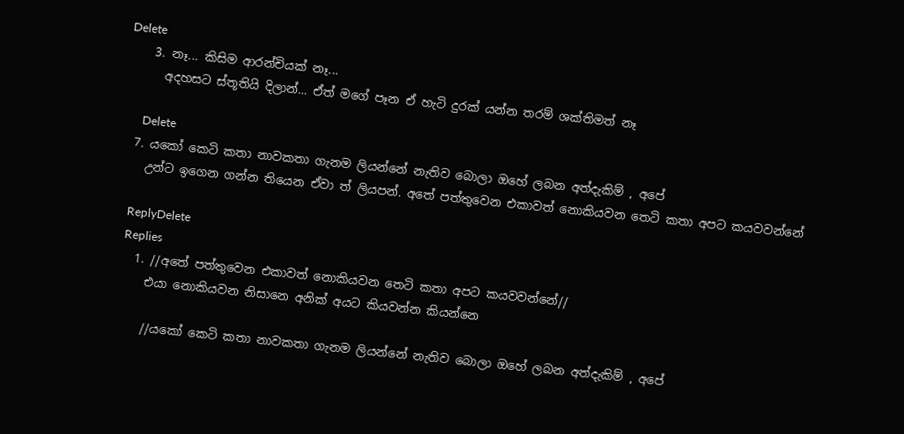Delete
    3. නෑ... කිසිම ආරන්චියක් නෑ...
      අදහසට ස්තූතියි දිලාන්... ඒත් මගේ පෑන ඒ හැටි දුරක් යන්න තරම් ශක්තිමත් නෑ

      Delete
  7. යකෝ කෙටි කතා නාවකතා ගැනම ලියන්නේ නැතිව බොලා ඔහේ ලබන අත්දැකිම් , අපේ
    උන්ට ඉගෙන ගන්න තියෙන ඒවා ත් ලියපන්. අතේ පත්තුවෙන එකාවත් නොකියවන තෙටි කතා අපට කයවවන්නේ

    ReplyDelete
    Replies
    1. //අතේ පත්තුවෙන එකාවත් නොකියවන තෙටි කතා අපට කයවවන්නේ//
      එයා නොකියවන නිසානෙ අනික් අයට කියවන්න කියන්නෙ

      //යකෝ කෙටි කතා නාවකතා ගැනම ලියන්නේ නැතිව බොලා ඔහේ ලබන අත්දැකිම් , අපේ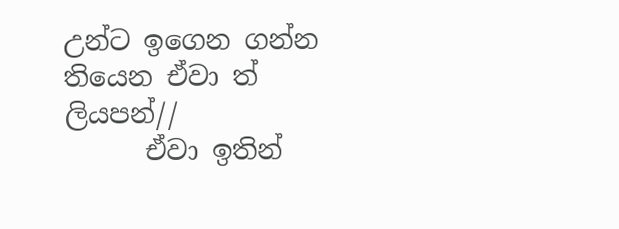උන්ට ඉගෙන ගන්න තියෙන ඒවා ත් ලියපන්//
      ඒවා ඉතින්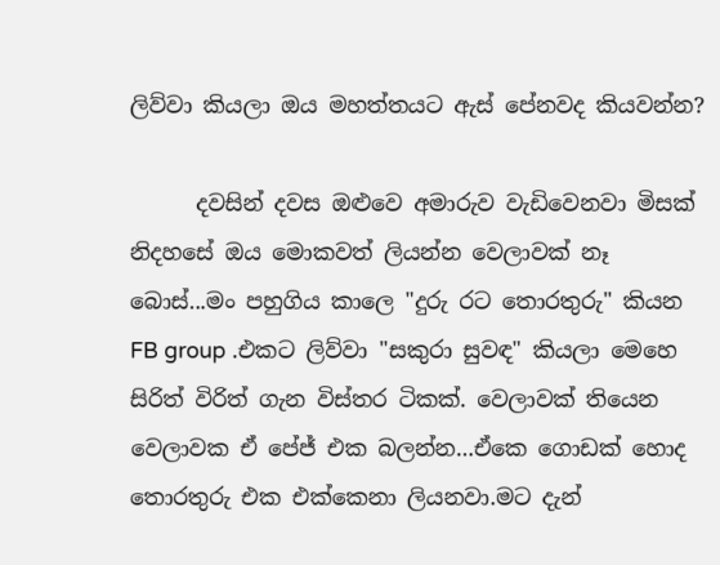ලිව්වා කියලා ඔය මහත්තයට ඇස් පේනවද කියවන්න?

      දවසින් දවස ඔළුවෙ අමාරුව වැඩිවෙනවා මිසක් නිදහසේ ඔය මොකවත් ලියන්න වෙලාවක් නෑ බොස්...මං පහුගිය කාලෙ "දුරු රට තොරතුරු" කියන FB group .එකට ලිව්වා "සකුරා සුවඳ" කියලා මෙහෙ සිරිත් විරිත් ගැන විස්තර ටිකක්. වෙලාවක් තියෙන වෙලාවක ඒ පේජ් එක බලන්න...ඒකෙ ගොඩක් හොද තොරතුරු එක එක්කෙනා ලියනවා.මට දැන්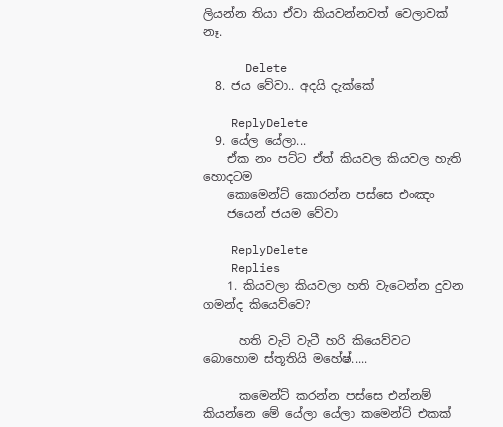ලියන්න තියා ඒවා කියවන්නවත් වෙලාවක් නෑ.

      Delete
  8. ජය වේවා.. අදයි දැක්කේ

    ReplyDelete
  9. යේල යේලා...
    ඒක නං පට්ට ඒත් කියවල කියවල හැති හොදටම
    කොමෙන්ට් කොරන්න පස්සෙ එංඤං
    ජයෙන් ජයම වේවා

    ReplyDelete
    Replies
    1. කියවලා කියවලා හති වැටෙන්න දුවන ගමන්ද කියෙව්වෙ?

      හති වැටි වැටී හරි කියෙව්වට බොහොම ස්තූතියි මහේෂ්.....

      කමෙන්ට් කරන්න පස්සෙ එන්නම් කියන්නෙ මේ යේලා යේලා කමෙන්ට් එකක්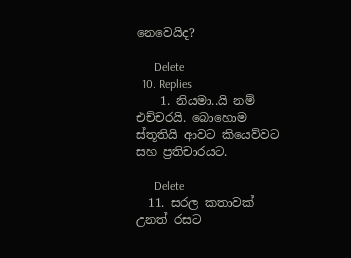නෙවෙයිද?

      Delete
  10. Replies
    1. නියමා..යි නම් එච්චරයි. බොහොම ස්තූතියි ආවට කියෙව්වට සහ ප්‍රතිචාරයට.

      Delete
  11. සරල කතාවක් උනත් රසට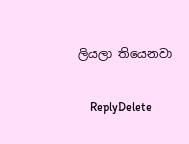ලියලා තියෙනවා

    ReplyDelete